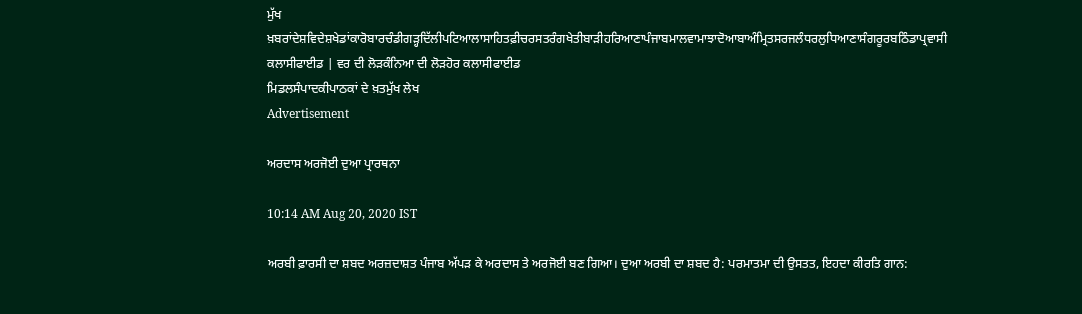ਮੁੱਖ ਖ਼ਬਰਾਂਦੇਸ਼ਵਿਦੇਸ਼ਖੇਡਾਂਕਾਰੋਬਾਰਚੰਡੀਗੜ੍ਹਦਿੱਲੀਪਟਿਆਲਾਸਾਹਿਤਫ਼ੀਚਰਸਤਰੰਗਖੇਤੀਬਾੜੀਹਰਿਆਣਾਪੰਜਾਬਮਾਲਵਾਮਾਝਾਦੋਆਬਾਅੰਮ੍ਰਿਤਸਰਜਲੰਧਰਲੁਧਿਆਣਾਸੰਗਰੂਰਬਠਿੰਡਾਪ੍ਰਵਾਸੀ
ਕਲਾਸੀਫਾਈਡ | ਵਰ ਦੀ ਲੋੜਕੰਨਿਆ ਦੀ ਲੋੜਹੋਰ ਕਲਾਸੀਫਾਈਡ
ਮਿਡਲਸੰਪਾਦਕੀਪਾਠਕਾਂ ਦੇ ਖ਼ਤਮੁੱਖ ਲੇਖ
Advertisement

ਅਰਦਾਸ ਅਰਜੋਈ ਦੁਆ ਪ੍ਰਾਰਥਨਾ

10:14 AM Aug 20, 2020 IST

ਅਰਬੀ ਫ਼ਾਰਸੀ ਦਾ ਸ਼ਬਦ ਅਰਜ਼ਦਾਸ਼ਤ ਪੰਜਾਬ ਅੱਪੜ ਕੇ ਅਰਦਾਸ ਤੇ ਅਰਜੋਈ ਬਣ ਗਿਆ। ਦੁਆ ਅਰਬੀ ਦਾ ਸ਼ਬਦ ਹੈ: ਪਰਮਾਤਮਾ ਦੀ ਉਸਤਤ, ਇਹਦਾ ਕੀਰਤਿ ਗਾਨ: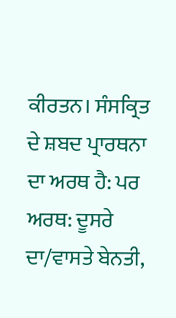ਕੀਰਤਨ। ਸੰਸਕ੍ਰਿਤ ਦੇ ਸ਼ਬਦ ਪ੍ਰਾਰਥਨਾ ਦਾ ਅਰਥ ਹੈ: ਪਰ ਅਰਥ: ਦੂਸਰੇ ਦਾ/ਵਾਸਤੇ ਬੇਨਤੀ,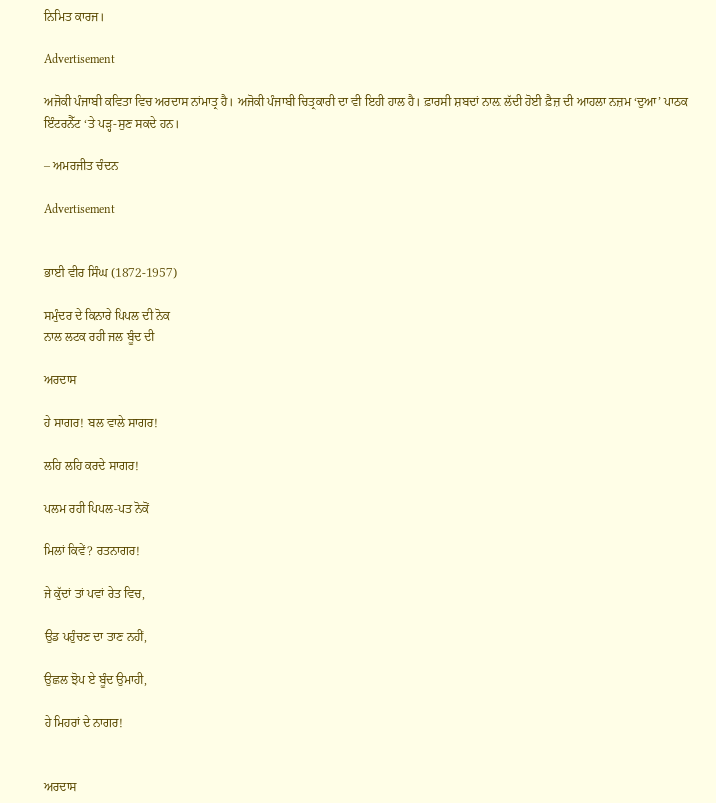ਨਿਮਿਤ ਕਾਰਜ।

Advertisement

ਅਜੋਕੀ ਪੰਜਾਬੀ ਕਵਿਤਾ ਵਿਚ ਅਰਦਾਸ ਨਾਂਮਾਤ੍ਰ ਹੈ। ਅਜੋਕੀ ਪੰਜਾਬੀ ਚਿਤ੍ਰਕਾਰੀ ਦਾ ਵੀ ਇਹੀ ਹਾਲ ਹੈ। ਫ਼ਾਰਸੀ ਸ਼ਬਦਾਂ ਨਾਲ਼ ਲੱਦੀ ਹੋਈ ਫ਼ੈਜ਼ ਦੀ ਆਹਲਾ ਨਜ਼ਮ ‘ਦੁਆ’ ਪਾਠਕ ਇੰਟਰਨੈੱਟ ‘ਤੇ ਪੜ੍ਹ-ਸੁਣ ਸਕਦੇ ਹਨ।

– ਅਮਰਜੀਤ ਚੰਦਨ

Advertisement


ਭਾਈ ਵੀਰ ਸਿੰਘ (1872-1957)

ਸਮੁੰਦਰ ਦੇ ਕਿਨਾਰੇ ਪਿਪਲ ਦੀ ਨੋਕ
ਨਾਲ ਲਟਕ ਰਹੀ ਜਲ ਬੂੰਦ ਦੀ

ਅਰਦਾਸ

ਹੇ ਸਾਗਰ! ਬਲ ਵਾਲੇ ਸਾਗਰ!

ਲਹਿ ਲਹਿ ਕਰਦੇ ਸਾਗਰ!

ਪਲਮ ਰਹੀ ਪਿਪਲ-ਪਤ ਨੋਕੋਂ

ਮਿਲਾਂ ਕਿਵੇਂ? ਰਤਨਾਗਰ!

ਜੇ ਕੁੱਦਾਂ ਤਾਂ ਪਵਾਂ ਰੇਤ ਵਿਚ,

ਉਡ ਪਹੁੰਚਣ ਦਾ ਤਾਣ ਨਹੀਂ,

ਉਛਲ ਝੋਪ ਏ ਬੂੰਦ ਉਮਾਹੀ,

ਹੇ ਮਿਹਰਾਂ ਦੇ ਨਾਗਰ!


ਅਰਦਾਸ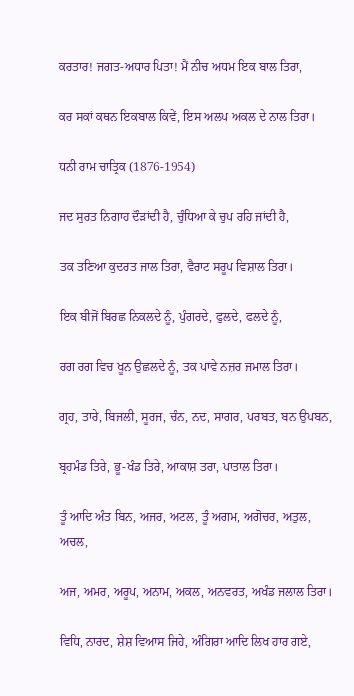ਕਰਤਾਰ! ਜਗਤ-ਅਧਾਰ ਪਿਤਾ! ਮੈਂ ਨੀਚ ਅਧਮ ਇਕ ਬਾਲ ਤਿਰਾ,

ਕਰ ਸਕਾਂ ਕਥਨ ਇਕਬਾਲ ਕਿਵੇਂ, ਇਸ ਅਲਪ ਅਕਲ ਦੇ ਨਾਲ ਤਿਰਾ।

ਧਨੀ ਰਾਮ ਚਾਤ੍ਰਿਕ (1876-1954)

ਜਦ ਸੁਰਤ ਨਿਗਾਹ ਦੌੜਾਂਦੀ ਹੈ, ਚੁੰਧਿਆ ਕੇ ਚੁਪ ਰਹਿ ਜਾਂਦੀ ਹੈ,

ਤਕ ਤਣਿਆ ਕੁਦਰਤ ਜਾਲ ਤਿਰਾ, ਵੈਰਾਟ ਸਰੂਪ ਵਿਸ਼ਾਲ ਤਿਰਾ।

ਇਕ ਬੀਜੋਂ ਬਿਰਛ ਨਿਕਲਦੇ ਨੂੰ, ਪੁੰਗਰਦੇ, ਫੁਲਦੇ, ਫਲਦੇ ਨੂੰ,

ਰਗ ਰਗ ਵਿਚ ਖੂਨ ਉਛਲਦੇ ਨੂੰ, ਤਕ ਪਾਵੇ ਨਜ਼ਰ ਜਮਾਲ ਤਿਰਾ।

ਗ੍ਰਹ, ਤਾਰੇ, ਬਿਜਲੀ, ਸੂਰਜ, ਚੰਨ, ਨਦ, ਸਾਗਰ, ਪਰਬਤ, ਬਨ ਉਪਬਨ,

ਬ੍ਰਹਮੰਡ ਤਿਰੇ, ਭੂ-ਖੰਡ ਤਿਰੇ, ਆਕਾਸ਼ ਤਰਾ, ਪਾਤਾਲ ਤਿਰਾ।

ਤੂੰ ਆਦਿ ਅੰਤ ਬਿਨ, ਅਜਰ, ਅਟਲ, ਤੂੰ ਅਗਮ, ਅਗੋਚਰ, ਅਤੁਲ, ਅਚਲ,

ਅਜ, ਅਮਰ, ਅਰੂਪ, ਅਨਾਮ, ਅਕਲ, ਅਨਵਰਤ, ਅਖੰਡ ਜਲਾਲ ਤਿਰਾ।

ਵਿਧਿ, ਨਾਰਦ, ਸ਼ੇਸ਼ ਵਿਆਸ ਜਿਹੇ, ਅੰਗਿਰਾ ਆਦਿ ਲਿਖ ਹਾਰ ਗਏ,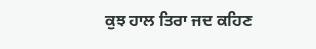ਕੁਝ ਹਾਲ ਤਿਰਾ ਜਦ ਕਹਿਣ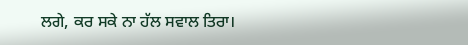ਲਗੇ, ਕਰ ਸਕੇ ਨਾ ਹੱਲ ਸਵਾਲ ਤਿਰਾ।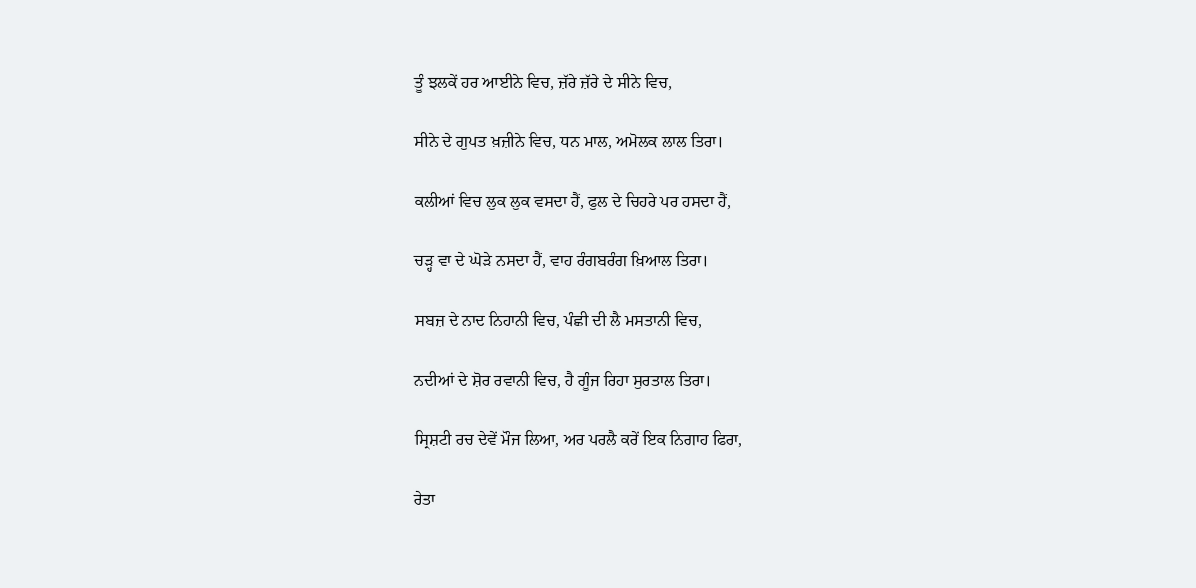ਤੂੰ ਝਲਕੇਂ ਹਰ ਆਈਨੇ ਵਿਚ, ਜ਼ੱਰੇ ਜ਼ੱਰੇ ਦੇ ਸੀਨੇ ਵਿਚ,

ਸੀਨੇ ਦੇ ਗੁਪਤ ਖ਼ਜ਼ੀਨੇ ਵਿਚ, ਧਨ ਮਾਲ, ਅਮੋਲਕ ਲਾਲ ਤਿਰਾ।

ਕਲੀਆਂ ਵਿਚ ਲੁਕ ਲੁਕ ਵਸਦਾ ਹੈਂ, ਫੁਲ ਦੇ ਚਿਹਰੇ ਪਰ ਹਸਦਾ ਹੈਂ,

ਚੜ੍ਹ ਵਾ ਦੇ ਘੋੜੇ ਨਸਦਾ ਹੈਂ, ਵਾਹ ਰੰਗਬਰੰਗ ਖ਼ਿਆਲ ਤਿਰਾ।

ਸਬਜ਼ ਦੇ ਨਾਦ ਨਿਹਾਨੀ ਵਿਚ, ਪੰਛੀ ਦੀ ਲੈ ਮਸਤਾਨੀ ਵਿਚ,

ਨਦੀਆਂ ਦੇ ਸ਼ੋਰ ਰਵਾਨੀ ਵਿਚ, ਹੈ ਗੂੰਜ ਰਿਹਾ ਸੁਰਤਾਲ ਤਿਰਾ।

ਸ੍ਰਿਸ਼ਟੀ ਰਚ ਦੇਵੇਂ ਮੌਜ ਲਿਆ, ਅਰ ਪਰਲੈ ਕਰੇਂ ਇਕ ਨਿਗਾਹ ਫਿਰਾ,

ਰੇਤਾ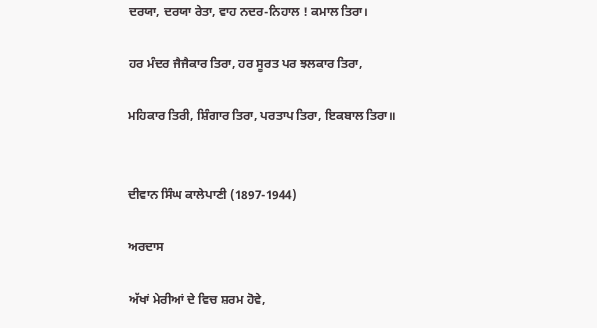ਦਰਯਾ, ਦਰਯਾ ਰੇਤਾ, ਵਾਹ ਨਦਰ-ਨਿਹਾਲ ! ਕਮਾਲ ਤਿਰਾ।

ਹਰ ਮੰਦਰ ਜੈਜੈਕਾਰ ਤਿਰਾ, ਹਰ ਸੂਰਤ ਪਰ ਝਲਕਾਰ ਤਿਰਾ,

ਮਹਿਕਾਰ ਤਿਰੀ, ਸ਼ਿੰਗਾਰ ਤਿਰਾ, ਪਰਤਾਪ ਤਿਰਾ, ਇਕਬਾਲ ਤਿਰਾ॥


ਦੀਵਾਨ ਸਿੰਘ ਕਾਲੇਪਾਣੀ (1897-1944)

ਅਰਦਾਸ

ਅੱਖਾਂ ਮੇਰੀਆਂ ਦੇ ਵਿਚ ਸ਼ਰਮ ਹੋਵੇ,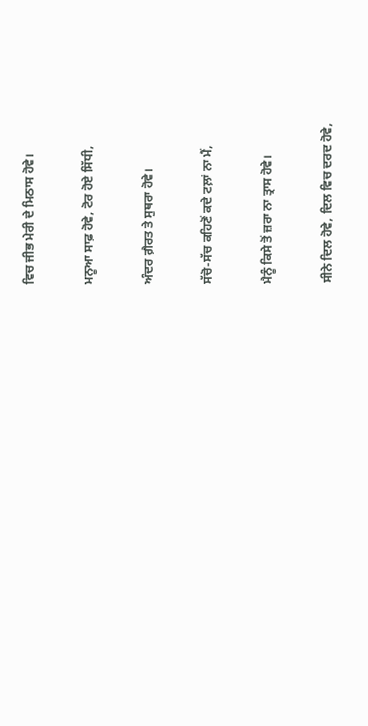ਵਿਚ ਜੀਭ ਮੇਰੀ ਦੇ ਮਿਠਾਸ ਹੋਵੇ।

ਮਨੂਆ ਸਾਫ਼ ਹੋਵੇ, ਟੋਰ ਹੋਏ ਸਿੱਧੀ,

ਅੰਦਰ ਗ਼ੈਰਤ ਤੇ ਸੁਥਰਾ ਹੋਵੇ।

ਸੱਚੋ-ਸੱਚ ਕਹਿਣੋਂ ਕਦੇ ਟਲ਼ਾਂ ਨਾ ਮੈਂ,

ਮੈਨੂੰ ਕਿਸੇ ਤੋਂ ਜ਼ਰਾ ਨਾ ਤ੍ਰਾਸ ਹੋਵੇ।

ਸੀਨੇ ਦਿਲ ਹੋਵੇ, ਦਿਲ ਵਿਚ ਦਰਦ ਹੋਵੇ,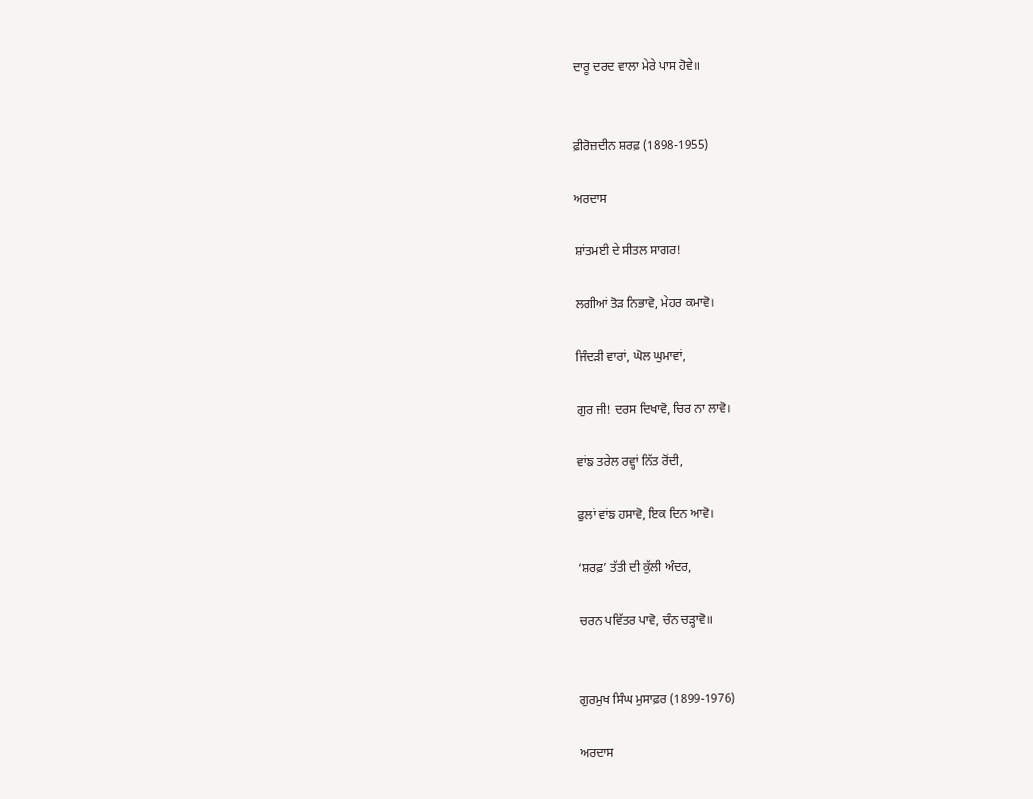ਦਾਰੂ ਦਰਦ ਵਾਲਾ ਮੇਰੇ ਪਾਸ ਹੋਵੇ॥


ਫ਼ੀਰੋਜ਼ਦੀਨ ਸ਼ਰਫ਼ (1898-1955)

ਅਰਦਾਸ

ਸ਼ਾਂਤਮਈ ਦੇ ਸੀਤਲ ਸਾਗਰ!

ਲਗੀਆਂ ਤੋੜ ਨਿਭਾਵੋ, ਮੇਹਰ ਕਮਾਵੋ।

ਜਿੰਦੜੀ ਵਾਰਾਂ, ਘੋਲ ਘੁਮਾਵਾਂ,

ਗੁਰ ਜੀ! ਦਰਸ ਦਿਖਾਵੋ, ਚਿਰ ਨਾ ਲਾਵੋ।

ਵਾਂਙ ਤਰੇਲ ਰਵ੍ਹਾਂ ਨਿੱਤ ਰੋਂਦੀ,

ਫੁਲਾਂ ਵਾਂਙ ਹਸਾਵੋ, ਇਕ ਦਿਨ ਆਵੋ।

‘ਸ਼ਰਫ਼’ ਤੱਤੀ ਦੀ ਕੁੱਲੀ ਅੰਦਰ,

ਚਰਨ ਪਵਿੱਤਰ ਪਾਵੋ, ਚੰਨ ਚੜ੍ਹਾਵੋ॥


ਗੁਰਮੁਖ ਸਿੰਘ ਮੁਸਾਫ਼ਰ (1899-1976)

ਅਰਦਾਸ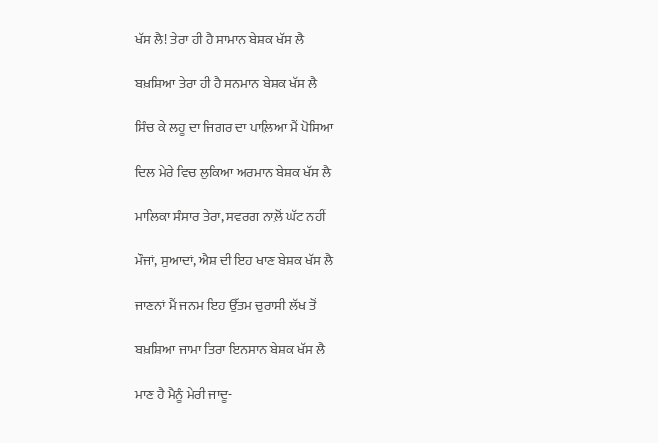ਖੱਸ ਲੈ! ਤੇਰਾ ਹੀ ਹੈ ਸਾਮਾਨ ਬੇਸ਼ਕ ਖੱਸ ਲੈ

ਬਖ਼ਸ਼ਿਆ ਤੇਰਾ ਹੀ ਹੈ ਸਨਮਾਨ ਬੇਸ਼ਕ ਖੱਸ ਲੈ

ਸਿੰਚ ਕੇ ਲਹੂ ਦਾ ਜਿਗਰ ਦਾ ਪਾਲ਼ਿਆ ਮੈਂ ਪੋਸਿਆ

ਦਿਲ ਮੇਰੇ ਵਿਚ ਲੁਕਿਆ ਅਰਮਾਨ ਬੇਸ਼ਕ ਖੱਸ ਲੈ

ਮਾਲਿਕਾ ਸੰਸਾਰ ਤੇਰਾ, ਸਵਰਗ ਨਾਲ਼ੋਂ ਘੱਟ ਨਹੀਂ

ਮੌਜਾਂ, ਸੁਆਦਾਂ, ਐਸ਼ ਦੀ ਇਹ ਖਾਣ ਬੇਸ਼ਕ ਖੱਸ ਲੈ

ਜਾਣਨਾਂ ਮੈਂ ਜਨਮ ਇਹ ਉੱਤਮ ਚੁਰਾਸੀ ਲੱਖ ਤੋਂ

ਬਖ਼ਸ਼ਿਆ ਜਾਮਾ ਤਿਰਾ ਇਨਸਾਨ ਬੇਸ਼ਕ ਖੱਸ ਲੈ

ਮਾਣ ਹੈ ਮੈਨੂੰ ਮੇਰੀ ਜਾਦੂ-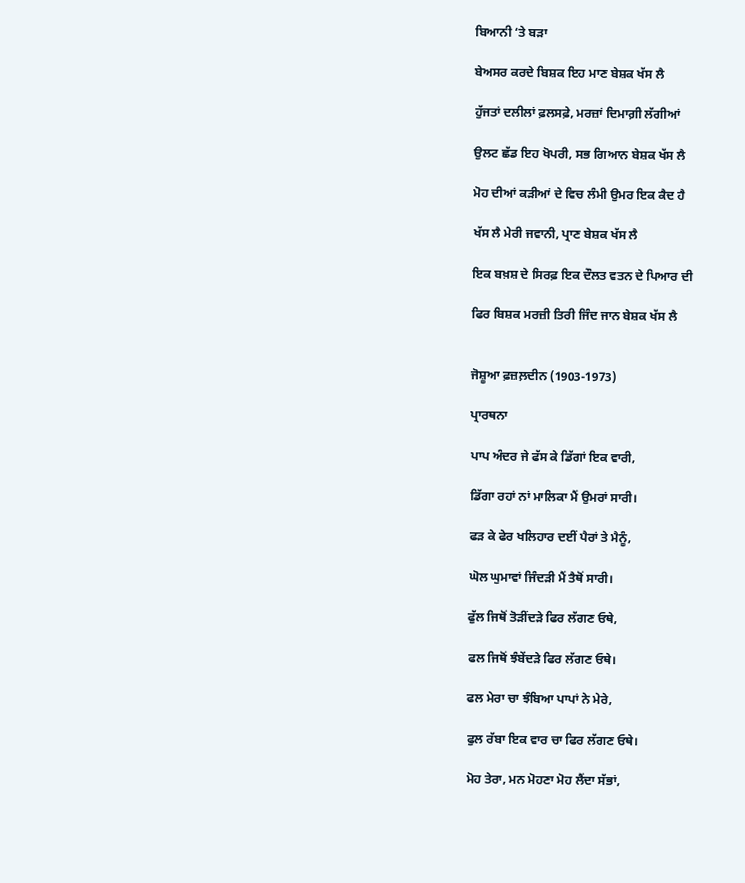ਬਿਆਨੀ ‘ਤੇ ਬੜਾ

ਬੇਅਸਰ ਕਰਦੇ ਬਿਸ਼ਕ ਇਹ ਮਾਣ ਬੇਸ਼ਕ ਖੱਸ ਲੈ

ਹੁੱਜਤਾਂ ਦਲੀਲਾਂ ਫ਼ਲਸਫ਼ੇ, ਮਰਜ਼ਾਂ ਦਿਮਾਗ਼ੀ ਲੱਗੀਆਂ

ਉਲਟ ਛੱਡ ਇਹ ਖੋਪਰੀ, ਸਭ ਗਿਆਨ ਬੇਸ਼ਕ ਖੱਸ ਲੈ

ਮੋਹ ਦੀਆਂ ਕੜੀਆਂ ਦੇ ਵਿਚ ਲੰਮੀ ਉਮਰ ਇਕ ਕੈਦ ਹੈ

ਖੱਸ ਲੈ ਮੇਰੀ ਜਵਾਨੀ, ਪ੍ਰਾਣ ਬੇਸ਼ਕ ਖੱਸ ਲੈ

ਇਕ ਬਖ਼ਸ਼ ਦੇ ਸਿਰਫ਼ ਇਕ ਦੌਲਤ ਵਤਨ ਦੇ ਪਿਆਰ ਦੀ

ਫਿਰ ਬਿਸ਼ਕ ਮਰਜ਼ੀ ਤਿਰੀ ਜਿੰਦ ਜਾਨ ਬੇਸ਼ਕ ਖੱਸ ਲੈ


ਜੋਸ਼ੂਆ ਫ਼ਜ਼ਲ਼ਦੀਨ (1903-1973)

ਪ੍ਰਾਰਥਨਾ

ਪਾਪ ਅੰਦਰ ਜੇ ਫੱਸ ਕੇ ਡਿੱਗਾਂ ਇਕ ਵਾਰੀ,

ਡਿੱਗਾ ਰਹਾਂ ਨਾਂ ਮਾਲਿਕਾ ਮੈਂ ਉਮਰਾਂ ਸਾਰੀ।

ਫੜ ਕੇ ਫੇਰ ਖਲਿਹਾਰ ਦਈਂ ਪੈਰਾਂ ਤੇ ਮੈਨੂੰ,

ਘੋਲ ਘੁਮਾਵਾਂ ਜਿੰਦੜੀ ਮੈਂ ਤੈਥੋਂ ਸਾਰੀ।

ਫੁੱਲ ਜਿਥੋਂ ਤੋੜੀਂਦੜੇ ਫਿਰ ਲੱਗਣ ਓਥੇ,

ਫਲ ਜਿਥੋਂ ਝੰਬੇਂਦੜੇ ਫਿਰ ਲੱਗਣ ਓਥੇ।

ਫਲ ਮੇਰਾ ਚਾ ਝੰਬਿਆ ਪਾਪਾਂ ਨੇ ਮੇਰੇ,

ਫੁਲ ਰੱਬਾ ਇਕ ਵਾਰ ਚਾ ਫਿਰ ਲੱਗਣ ਓਥੇ।

ਮੋਹ ਤੇਰਾ, ਮਨ ਮੋਹਣਾ ਮੋਹ ਲੈਂਦਾ ਸੱਭਾਂ,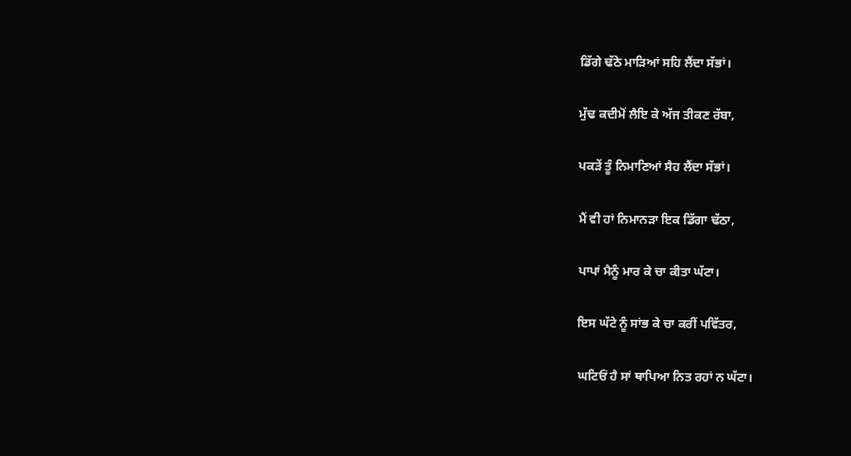ਡਿੱਗੇ ਢੱਠੇ ਮਾੜਿਆਂ ਸਹਿ ਲੈਂਦਾ ਸੱਭਾਂ।

ਮੁੱਢ ਕਦੀਮੋਂ ਲੈਇ ਕੇ ਅੱਜ ਤੀਕਣ ਰੱਬਾ,

ਪਕੜੇਂ ਤੂੰ ਨਿਮਾਣਿਆਂ ਸੈਹ ਲੈਂਦਾ ਸੱਭਾਂ।

ਮੈਂ ਵੀ ਹਾਂ ਨਿਮਾਨੜਾ ਇਕ ਡਿੱਗਾ ਢੱਠਾ,

ਪਾਪਾਂ ਮੈਨੂੰ ਮਾਰ ਕੇ ਚਾ ਕੀਤਾ ਘੱਟਾ।

ਇਸ ਘੱਟੇ ਨੂੰ ਸਾਂਭ ਕੇ ਚਾ ਕਰੀਂ ਪਵਿੱਤਰ,

ਘਟਿਓਂ ਹੈ ਸਾਂ ਥਾਪਿਆ ਨਿਤ ਰਹਾਂ ਨ ਘੱਟਾ।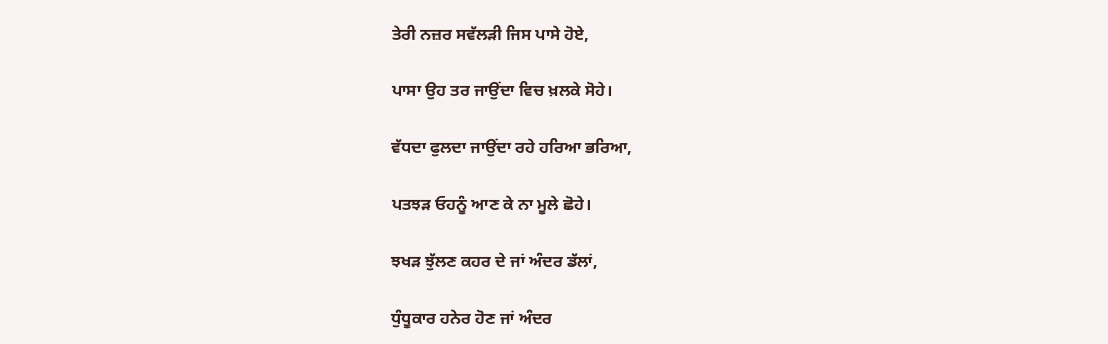ਤੇਰੀ ਨਜ਼ਰ ਸਵੱਲੜੀ ਜਿਸ ਪਾਸੇ ਹੋਏ,

ਪਾਸਾ ਉਹ ਤਰ ਜਾਉਂਦਾ ਵਿਚ ਖ਼ਲਕੇ ਸੋਹੇ।

ਵੱਧਦਾ ਫੁਲਦਾ ਜਾਉਂਦਾ ਰਹੇ ਹਰਿਆ ਭਰਿਆ,

ਪਤਝੜ ਓਹਨੂੰ ਆਣ ਕੇ ਨਾ ਮੂਲੇ ਛੋਹੇ।

ਝਖੜ ਝੁੱਲਣ ਕਹਰ ਦੇ ਜਾਂ ਅੰਦਰ ਡੱਲਾਂ,

ਧੁੰਧੂਕਾਰ ਹਨੇਰ ਹੋਣ ਜਾਂ ਅੰਦਰ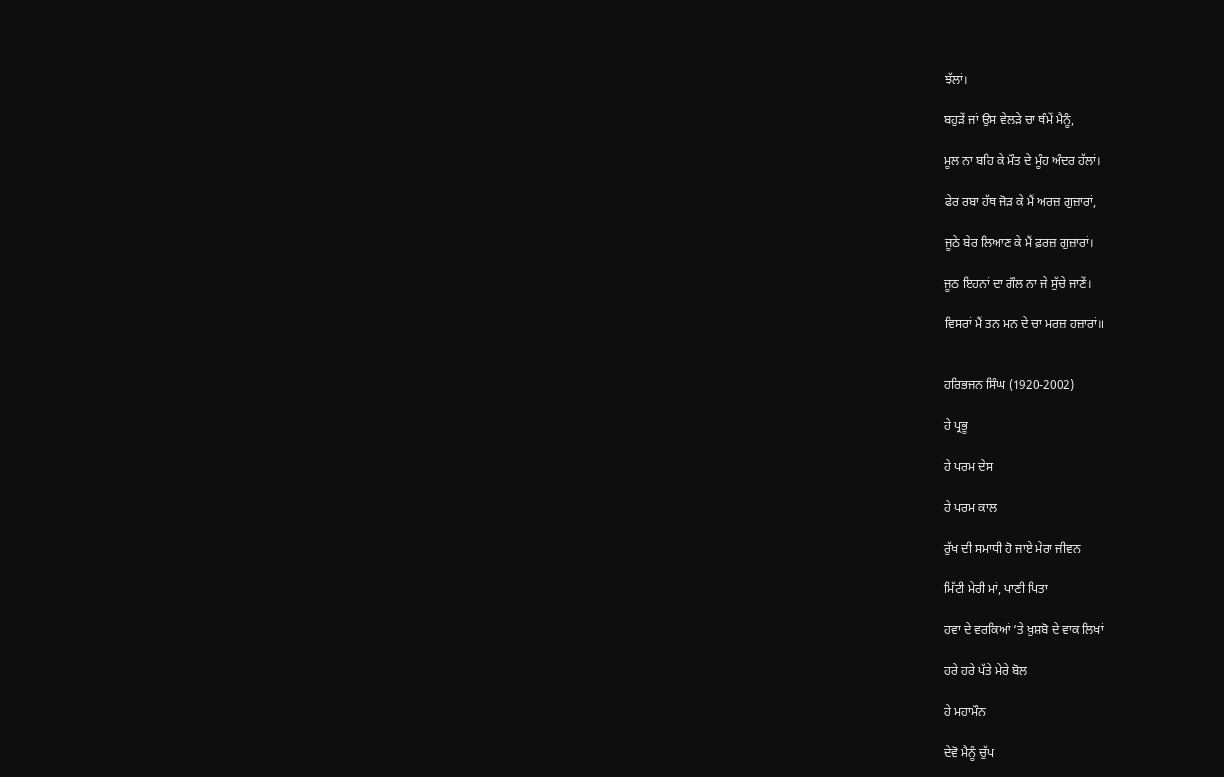ਝੱਲਾਂ।

ਬਹੁੜੇਂ ਜਾਂ ਉਸ ਵੇਲੜੇ ਚਾ ਥੰਮੇਂ ਮੈਨੂੰ,

ਮੂਲ ਨਾ ਬਹਿ ਕੇ ਮੌਤ ਦੇ ਮੂੰਹ ਅੰਦਰ ਹੱਲਾਂ।

ਫੇਰ ਰਬਾ ਹੱਥ ਜੋੜ ਕੇ ਮੈਂ ਅਰਜ਼ ਗੁਜ਼ਾਰਾਂ,

ਜੂਠੇ ਬੇਰ ਲਿਆਣ ਕੇ ਮੈਂ ਫ਼ਰਜ਼ ਗੁਜ਼ਾਰਾਂ।

ਜੂਠ ਇਹਨਾਂ ਦਾ ਗੌਲ ਨਾ ਜੇ ਸੁੱਚੇ ਜਾਣੇਂ।

ਵਿਸਰਾਂ ਮੈਂ ਤਨ ਮਨ ਦੇ ਚਾ ਮਰਜ਼ ਹਜ਼ਾਰਾਂ॥


ਹਰਿਭਜਨ ਸਿੰਘ (1920-2002)

ਹੇ ਪ੍ਰਭੂ

ਹੇ ਪਰਮ ਦੇਸ

ਹੇ ਪਰਮ ਕਾਲ

ਰੁੱਖ ਦੀ ਸਮਾਧੀ ਹੋ ਜਾਏ ਮੇਰਾ ਜੀਵਨ

ਮਿੱਟੀ ਮੇਰੀ ਮਾਂ, ਪਾਣੀ ਪਿਤਾ

ਹਵਾ ਦੇ ਵਰਕਿਆਂ ‘ਤੇ ਖ਼ੁਸ਼ਬੋ ਦੇ ਵਾਕ ਲਿਖਾਂ

ਹਰੇ ਹਰੇ ਪੱਤੇ ਮੇਰੇ ਬੋਲ

ਹੇ ਮਹਾਮੌਨ

ਦੇਵੋ ਮੈਨੂੰ ਚੁੱਪ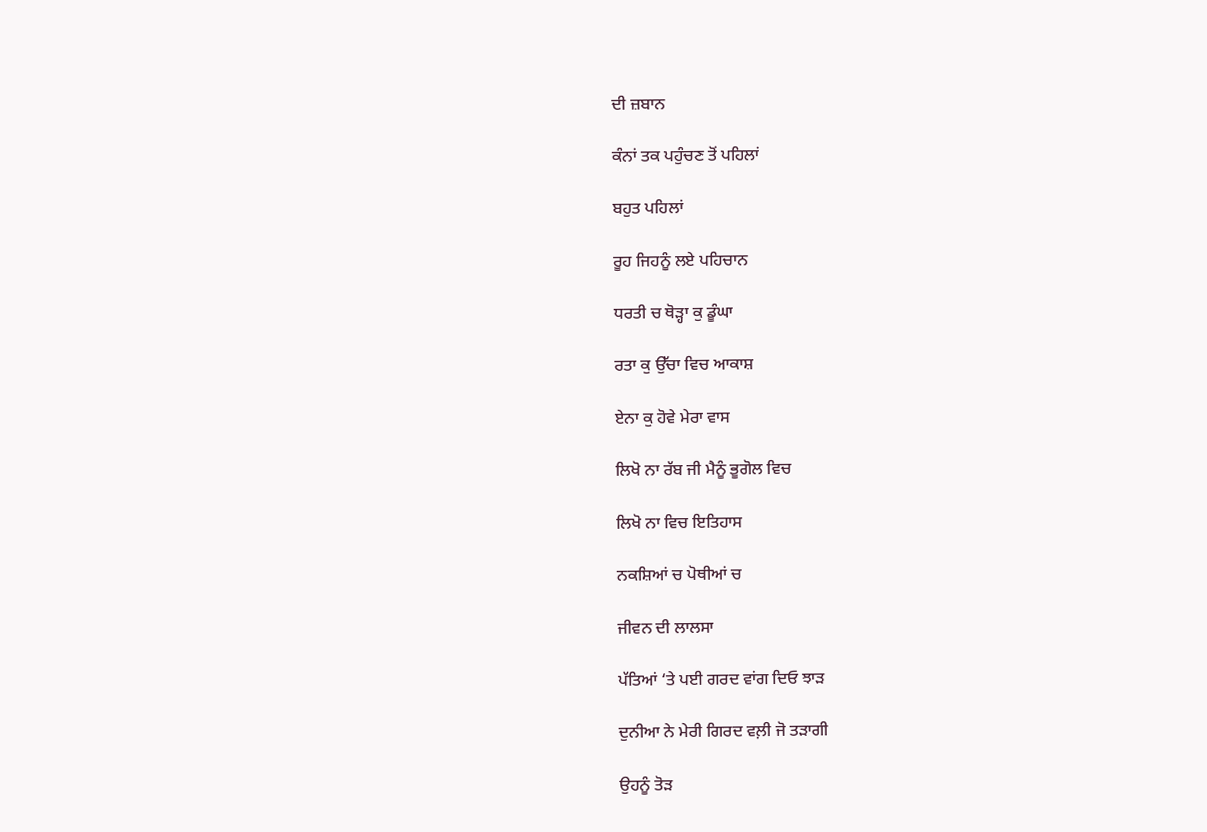ਦੀ ਜ਼ਬਾਨ

ਕੰਨਾਂ ਤਕ ਪਹੁੰਚਣ ਤੋਂ ਪਹਿਲਾਂ

ਬਹੁਤ ਪਹਿਲਾਂ

ਰੂਹ ਜਿਹਨੂੰ ਲਏ ਪਹਿਚਾਨ

ਧਰਤੀ ਚ ਥੋੜ੍ਹਾ ਕੁ ਡੂੰਘਾ

ਰਤਾ ਕੁ ਉੱਚਾ ਵਿਚ ਆਕਾਸ਼

ਏਨਾ ਕੁ ਹੋਵੇ ਮੇਰਾ ਵਾਸ

ਲਿਖੋ ਨਾ ਰੱਬ ਜੀ ਮੈਨੂੰ ਭੂਗੋਲ ਵਿਚ

ਲਿਖੋ ਨਾ ਵਿਚ ਇਤਿਹਾਸ

ਨਕਸ਼ਿਆਂ ਚ ਪੋਥੀਆਂ ਚ

ਜੀਵਨ ਦੀ ਲਾਲਸਾ

ਪੱਤਿਆਂ ‘ਤੇ ਪਈ ਗਰਦ ਵਾਂਗ ਦਿਓ ਝਾੜ

ਦੁਨੀਆ ਨੇ ਮੇਰੀ ਗਿਰਦ ਵਲ਼ੀ ਜੋ ਤੜਾਗੀ

ਉਹਨੂੰ ਤੋੜ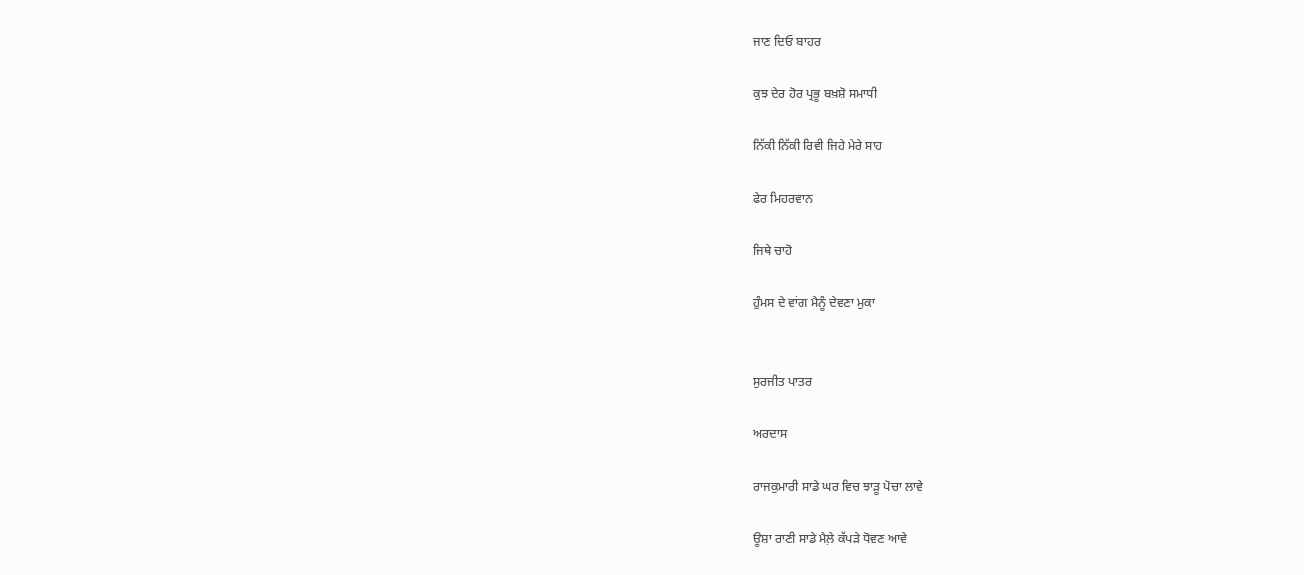ਜਾਣ ਦਿਓ ਬਾਹਰ

ਕੁਝ ਦੇਰ ਹੋਰ ਪ੍ਰਭੂ ਬਖ਼ਸ਼ੋ ਸਮਾਧੀ

ਨਿੱਕੀ ਨਿੱਕੀ ਰਿਵੀ ਜਿਹੇ ਮੇਰੇ ਸਾਹ

ਫੇਰ ਮਿਹਰਵਾਨ

ਜਿਥੇ ਚਾਹੋ

ਹੁੰਮਸ ਦੇ ਵਾਂਗ ਮੈਨੂੰ ਦੇਵਣਾ ਮੁਕਾ


ਸੁਰਜੀਤ ਪਾਤਰ

ਅਰਦਾਸ

ਰਾਜਕੁਮਾਰੀ ਸਾਡੇ ਘਰ ਵਿਚ ਝਾੜੂ ਪੋਚਾ ਲਾਵੇ

ਊਸ਼ਾ ਰਾਣੀ ਸਾਡੇ ਮੈਲ਼ੇ ਕੱਪੜੇ ਧੋਵਣ ਆਵੇ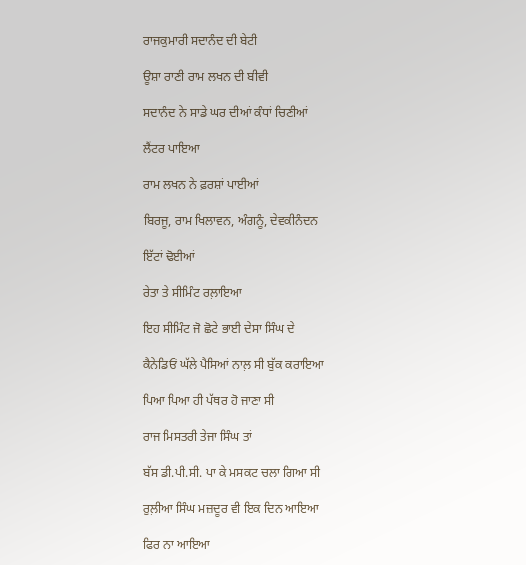ਰਾਜਕੁਮਾਰੀ ਸਦਾਨੰਦ ਦੀ ਬੇਟੀ

ਊਸ਼ਾ ਰਾਣੀ ਰਾਮ ਲਖਨ ਦੀ ਬੀਵੀ

ਸਦਾਨੰਦ ਨੇ ਸਾਡੇ ਘਰ ਦੀਆਂ ਕੰਧਾਂ ਚਿਣੀਆਂ

ਲੈਂਟਰ ਪਾਇਆ

ਰਾਮ ਲਖਨ ਨੇ ਫ਼ਰਸ਼ਾਂ ਪਾਈਆਂ

ਬਿਰਜੂ, ਰਾਮ ਖਿਲਾਵਨ, ਅੰਗਨੂੰ, ਦੇਵਕੀਨੰਦਨ

ਇੱਟਾਂ ਢੋਈਆਂ

ਰੇਤਾ ਤੇ ਸੀਮਿੰਟ ਰਲ਼ਾਇਆ

ਇਹ ਸੀਮਿੰਟ ਜੋ ਛੋਟੇ ਭਾਈ ਦੇਸਾ ਸਿੰਘ ਦੇ

ਕੈਨੇਡਿਓਂ ਘੱਲੇ ਪੈਸਿਆਂ ਨਾਲ਼ ਸੀ ਬੁੱਕ ਕਰਾਇਆ

ਪਿਆ ਪਿਆ ਹੀ ਪੱਥਰ ਹੋ ਜਾਣਾ ਸੀ

ਰਾਜ ਮਿਸਤਰੀ ਤੇਜਾ ਸਿੰਘ ਤਾਂ

ਬੱਸ ਡੀ.ਪੀ.ਸੀ. ਪਾ ਕੇ ਮਸਕਟ ਚਲਾ ਗਿਆ ਸੀ

ਰੁਲ਼ੀਆ ਸਿੰਘ ਮਜ਼ਦੂਰ ਵੀ ਇਕ ਦਿਨ ਆਇਆ

ਫਿਰ ਨਾ ਆਇਆ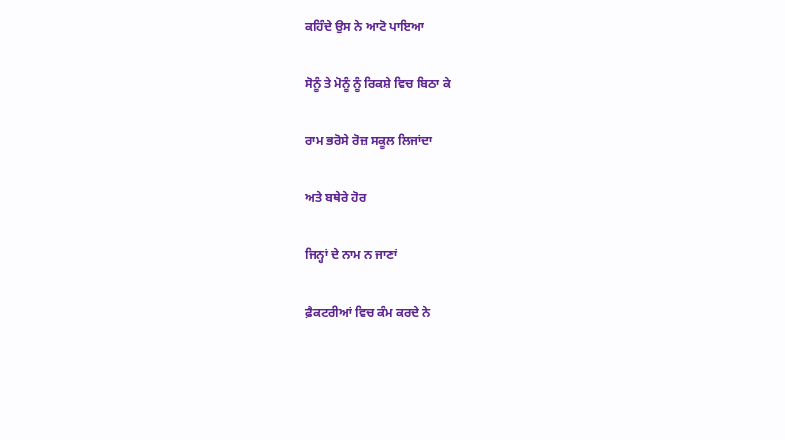ਕਹਿੰਦੇ ਉਸ ਨੇ ਆਟੋ ਪਾਇਆ

ਸੋਨੂੰ ਤੇ ਮੋਨੂੰ ਨੂੰ ਰਿਕਸ਼ੇ ਵਿਚ ਬਿਠਾ ਕੇ

ਰਾਮ ਭਰੋਸੇ ਰੋਜ਼ ਸਕੂਲ ਲਿਜਾਂਦਾ

ਅਤੇ ਬਥੇਰੇ ਹੋਰ

ਜਿਨ੍ਹਾਂ ਦੇ ਨਾਮ ਨ ਜਾਣਾਂ

ਫ਼ੈਕਟਰੀਆਂ ਵਿਚ ਕੰਮ ਕਰਦੇ ਨੇ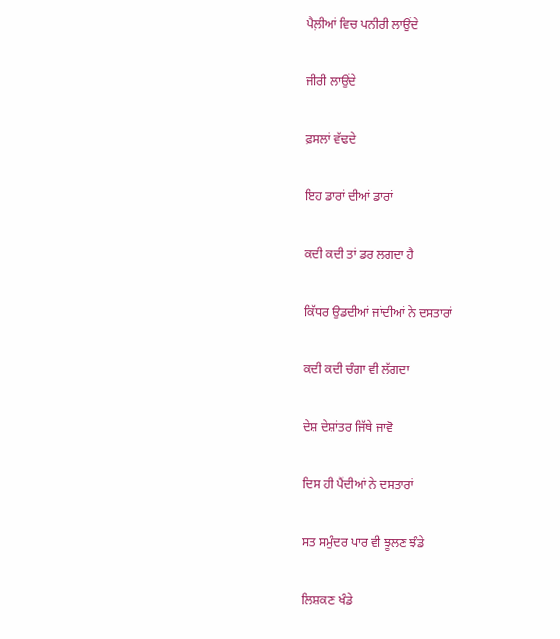ਪੈਲ਼ੀਆਂ ਵਿਚ ਪਨੀਰੀ ਲਾਉਂਦੇ

ਜੀਰੀ ਲਾਉਂਦੇ

ਫ਼ਸਲਾਂ ਵੱਢਦੇ

ਇਹ ਡਾਰਾਂ ਦੀਆਂ ਡਾਰਾਂ

ਕਦੀ ਕਦੀ ਤਾਂ ਡਰ ਲਗਦਾ ਹੈ

ਕਿੱਧਰ ਉਡਦੀਆਂ ਜਾਂਦੀਆਂ ਨੇ ਦਸਤਾਰਾਂ

ਕਦੀ ਕਦੀ ਚੰਗਾ ਵੀ ਲੱਗਦਾ

ਦੇਸ਼ ਦੇਸ਼ਾਂਤਰ ਜਿੱਥੇ ਜਾਵੋ

ਦਿਸ ਹੀ ਪੈਂਦੀਆਂ ਨੇ ਦਸਤਾਰਾਂ

ਸਤ ਸਮੁੰਦਰ ਪਾਰ ਵੀ ਝੂਲਣ ਝੰਡੇ

ਲਿਸ਼ਕਣ ਖੰਡੇ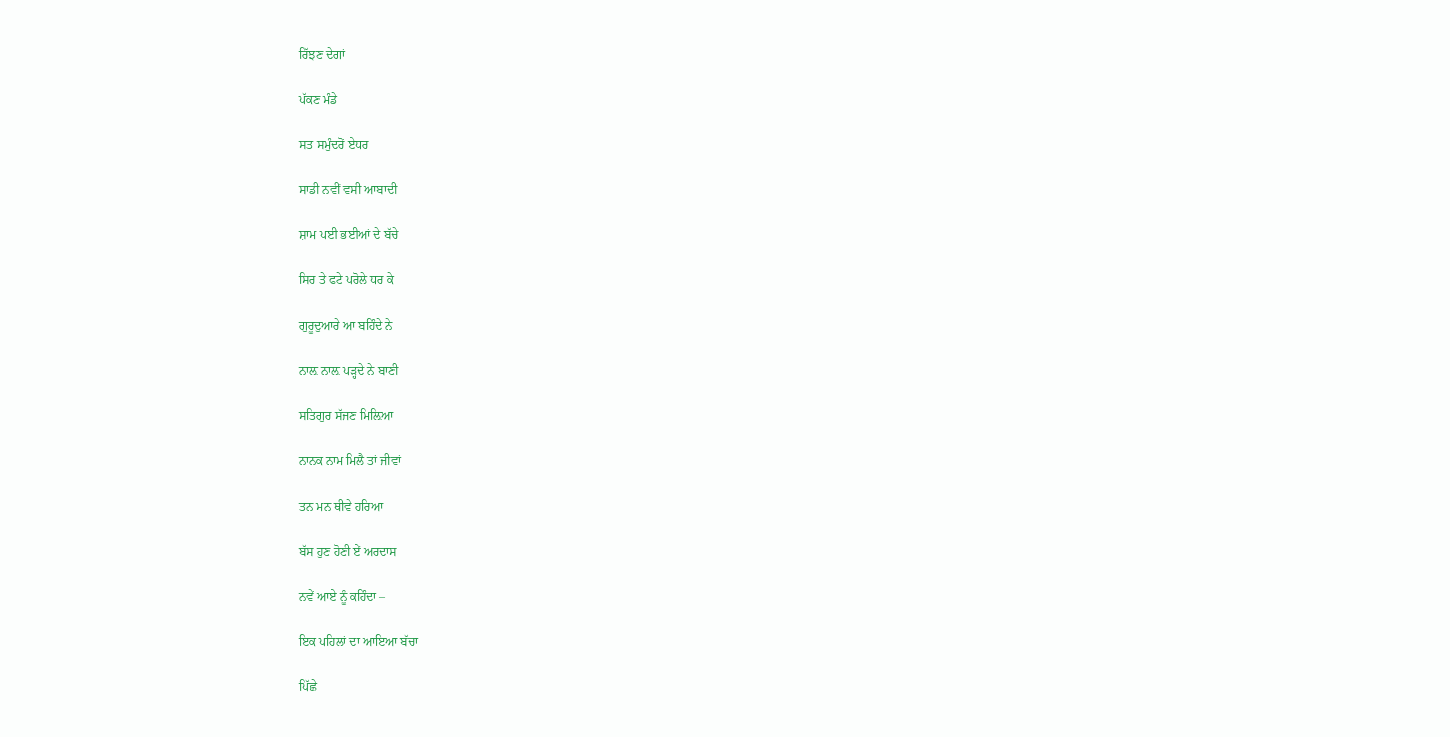ਰਿੱਝਣ ਦੇਗਾਂ

ਪੱਕਣ ਮੰਡੇ

ਸਤ ਸਮੁੰਦਰੋਂ ਏਧਰ

ਸਾਡੀ ਨਵੀਂ ਵਸੀ ਆਬਾਦੀ

ਸ਼ਾਮ ਪਈ ਭਈਆਂ ਦੇ ਬੱਚੇ

ਸਿਰ ਤੇ ਫਟੇ ਪਰੋਲੇ ਧਰ ਕੇ

ਗੁਰੂਦੁਆਰੇ ਆ ਬਹਿੰਦੇ ਨੇ

ਨਾਲ਼ ਨਾਲ਼ ਪੜ੍ਹਦੇ ਨੇ ਬਾਣੀ

ਸਤਿਗੁਰ ਸੱਜਣ ਮਿਲ਼ਿਆ

ਨਾਨਕ ਨਾਮ ਮਿਲੈ ਤਾਂ ਜੀਵਾਂ

ਤਨ ਮਨ ਥੀਵੇ ਹਰਿਆ

ਬੱਸ ਹੁਣ ਹੋਣੀ ਏਂ ਅਰਦਾਸ

ਨਵੇਂ ਆਏ ਨੂੰ ਕਹਿੰਦਾ –

ਇਕ ਪਹਿਲਾਂ ਦਾ ਆਇਆ ਬੱਚਾ

ਪਿੱਛੇ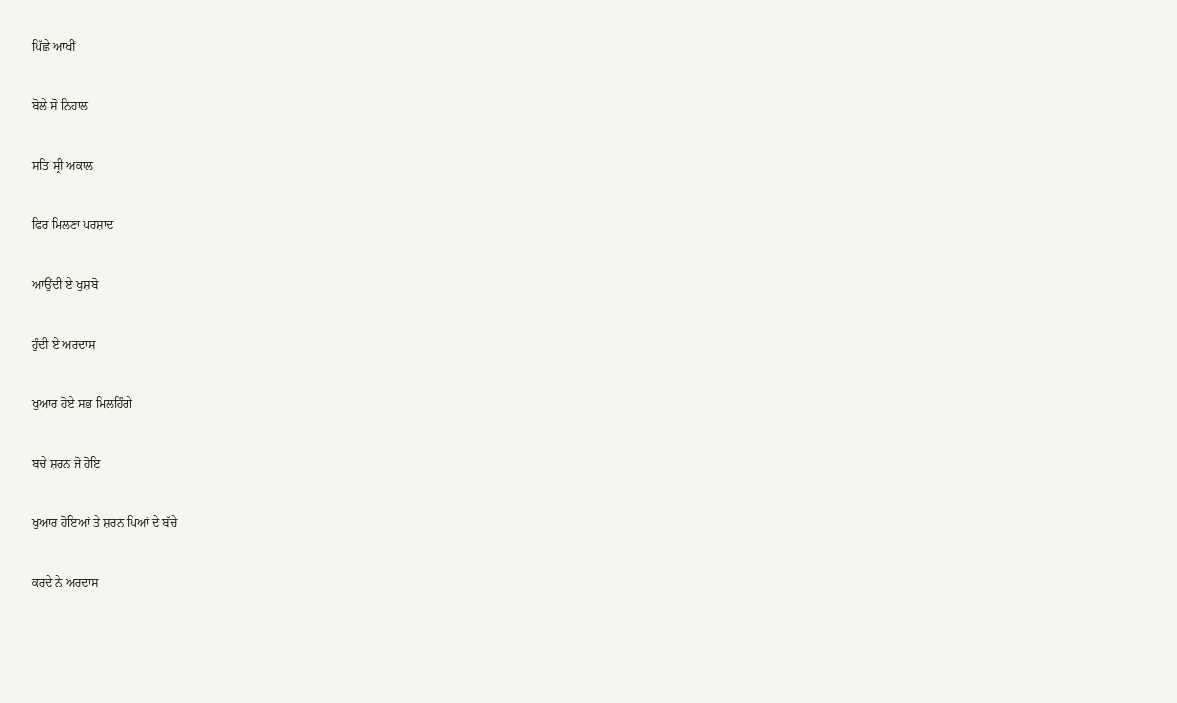ਪਿੱਛੇ ਆਖੀਂ

ਬੋਲੇ ਸੋ ਨਿਹਾਲ

ਸਤਿ ਸ੍ਰੀ ਅਕਾਲ

ਫਿਰ ਮਿਲਣਾ ਪਰਸ਼ਾਦ

ਆਉਂਦੀ ਏ ਖੁਸ਼ਬੋ

ਹੁੰਦੀ ਏ ਅਰਦਾਸ

ਖੁਆਰ ਹੋਏ ਸਭ ਮਿਲਹਿੰਗੇ

ਬਚੇ ਸ਼ਰਨ ਜੋ ਹੋਇ

ਖੁਆਰ ਹੋਇਆਂ ਤੇ ਸ਼ਰਨ ਪਿਆਂ ਦੇ ਬੱਚੇ

ਕਰਦੇ ਨੇ ਅਰਦਾਸ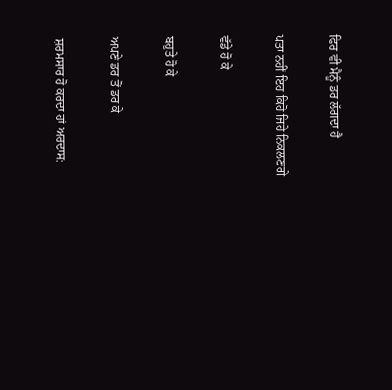ਫਿਰ ਵੀ ਮੈਨੂੰ ਡਰ ਲੱਗਦਾ ਹੈ

ਪਤਾ ਨਹੀਂ ਇਹ ਕਿਹੋ ਜਿਹੇ ਨਿਕਲਣਗੇ

ਵੱਡੇ ਹੋ ਕੇ

ਬਹੁਤੇ ਹੋ ਕੇ

ਅਪਣੇ ਡਰ ਤੋਂ ਡਰ ਕੇ

ਸ਼ਰਮਸਾਰ ਹੋ ਕਰਦਾ ਹਾਂ ਅਰਦਾਸ: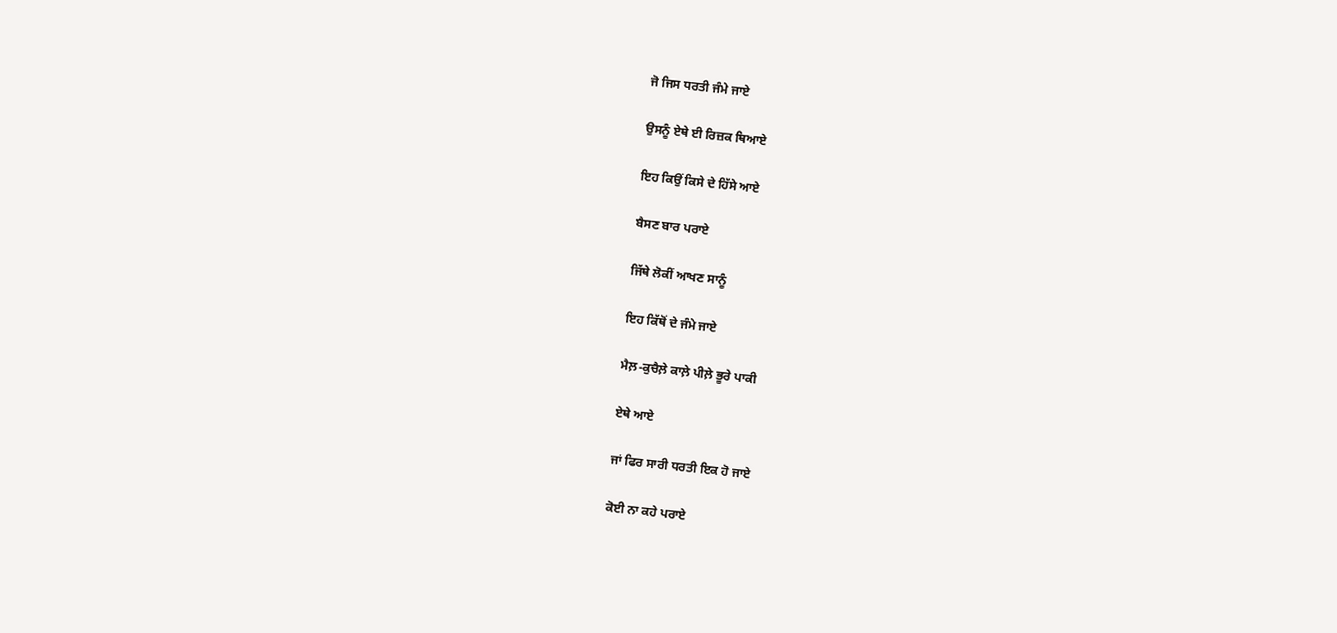ਜੋ ਜਿਸ ਧਰਤੀ ਜੰਮੇ ਜਾਏ

ਉਸਨੂੰ ਏਥੇ ਈ ਰਿਜ਼ਕ ਥਿਆਏ

ਇਹ ਕਿਉਂ ਕਿਸੇ ਦੇ ਹਿੱਸੇ ਆਏ

ਬੈਸਣ ਬਾਰ ਪਰਾਏ

ਜਿੱਥੇ ਲੋਕੀਂ ਆਖਣ ਸਾਨੂੰ

ਇਹ ਕਿੱਥੋਂ ਦੇ ਜੰਮੇ ਜਾਏ

ਮੈਲ਼-ਕੁਚੈਲ਼ੇ ਕਾਲ਼ੇ ਪੀਲ਼ੇ ਭੂਰੇ ਪਾਕੀ

ਏਥੇ ਆਏ

ਜਾਂ ਫਿਰ ਸਾਰੀ ਧਰਤੀ ਇਕ ਹੋ ਜਾਏ

ਕੋਈ ਨਾ ਕਹੇ ਪਰਾਏ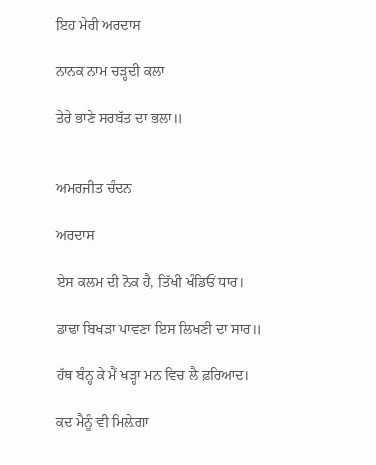ਇਹ ਮੇਰੀ ਅਰਦਾਸ

ਨਾਨਕ ਨਾਮ ਚੜ੍ਹਦੀ ਕਲਾ

ਤੇਰੇ ਭਾਣੇ ਸਰਬੱਤ ਦਾ ਭਲਾ॥


ਅਮਰਜੀਤ ਚੰਦਨ

ਅਰਦਾਸ

ਏਸ ਕਲਮ ਦੀ ਨੋਕ ਹੈ, ਤਿੱਖੀ ਖੰਡਿਓਂ ਧਾਰ।

ਡਾਢਾ ਬਿਖੜਾ ਪਾਵਣਾ ਇਸ ਲਿਖਣੀ ਦਾ ਸਾਰ॥

ਹੱਥ ਬੰਨ੍ਹ ਕੇ ਮੈਂ ਖੜ੍ਹਾ ਮਨ ਵਿਚ ਲੈ ਫ਼ਰਿਆਦ।

ਕਦ ਮੈਨੂੰ ਵੀ ਮਿਲ਼ੇਗਾ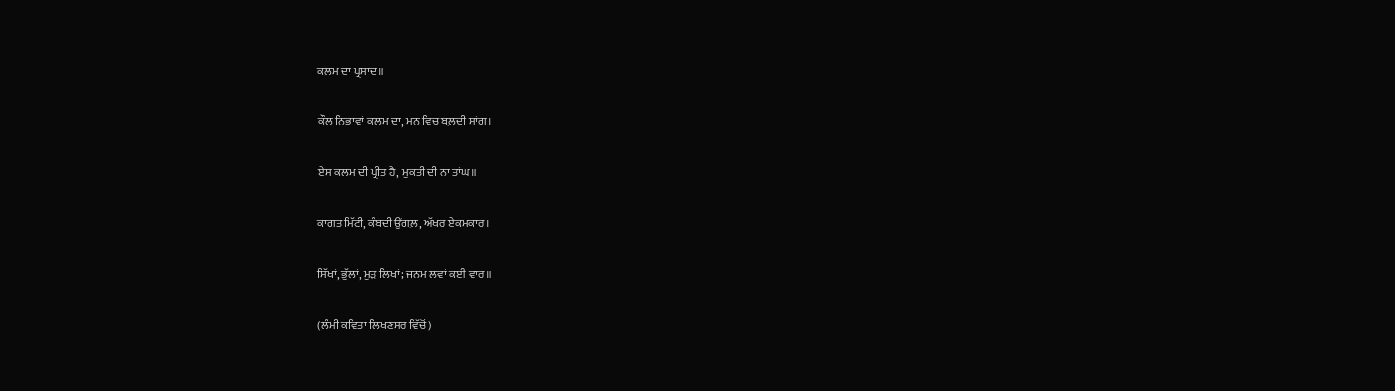ਕਲਮ ਦਾ ਪ੍ਰਸਾਦ॥

ਕੌਲ ਨਿਭਾਵਾਂ ਕਲਮ ਦਾ, ਮਨ ਵਿਚ ਬਲ਼ਦੀ ਸਾਂਗ।

ਏਸ ਕਲਮ ਦੀ ਪ੍ਰੀਤ ਹੈ, ਮੁਕਤੀ ਦੀ ਨਾ ਤਾਂਘ॥

ਕਾਗਤ ਮਿੱਟੀ, ਕੰਬਦੀ ਉਂਗਲ਼, ਅੱਖਰ ਏਕਮਕਾਰ।

ਸਿੱਖਾਂ, ਭੁੱਲਾਂ, ਮੁੜ ਲਿਖਾਂ; ਜਨਮ ਲਵਾਂ ਕਈ ਵਾਰ॥

(ਲੰਮੀ ਕਵਿਤਾ ਲਿਖਣਸਰ ਵਿੱਚੋਂ)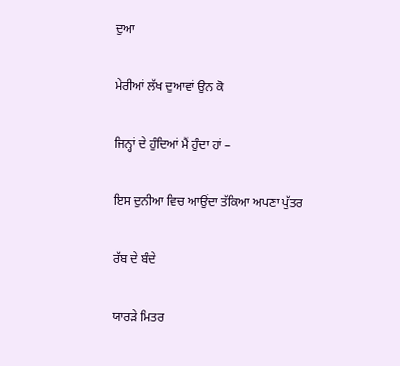ਦੁਆ

ਮੇਰੀਆਂ ਲੱਖ ਦੁਆਵਾਂ ਉਨ ਕੋ

ਜਿਨ੍ਹਾਂ ਦੇ ਹੁੰਦਿਆਂ ਮੈਂ ਹੁੰਦਾ ਹਾਂ –

ਇਸ ਦੁਨੀਆ ਵਿਚ ਆਉਂਦਾ ਤੱਕਿਆ ਅਪਣਾ ਪੁੱਤਰ

ਰੱਬ ਦੇ ਬੰਦੇ

ਯਾਰੜੇ ਮਿਤਰ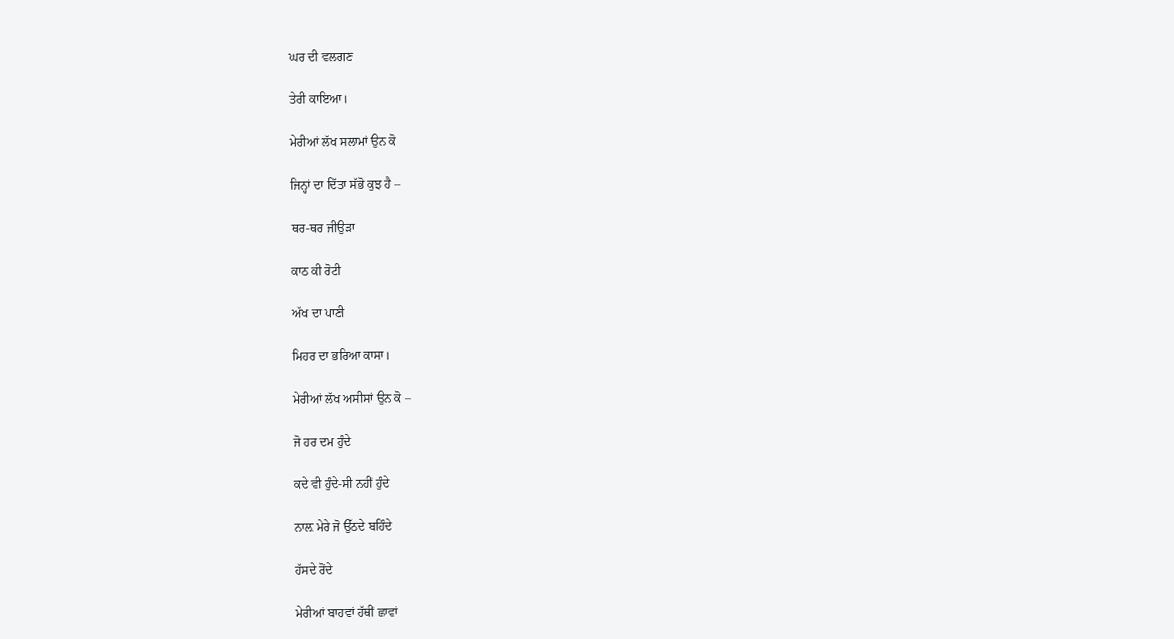ਘਰ ਦੀ ਵਲਗਣ

ਤੇਰੀ ਕਾਇਆ।

ਮੇਰੀਆਂ ਲੱਖ ਸਲਾਮਾਂ ਉਨ ਕੋ

ਜਿਨ੍ਹਾਂ ਦਾ ਦਿੱਤਾ ਸੱਭੋ ਕੁਝ ਹੈ –

ਥਰ-ਥਰ ਜੀਉੜਾ

ਕਾਠ ਕੀ ਰੋਟੀ

ਅੱਖ ਦਾ ਪਾਣੀ

ਮਿਹਰ ਦਾ ਭਰਿਆ ਕਾਸਾ।

ਮੇਰੀਆਂ ਲੱਖ ਅਸੀਸਾਂ ਉਨ ਕੋ –

ਜੋ ਹਰ ਦਮ ਹੁੰਦੇ

ਕਦੇ ਵੀ ਹੁੰਦੇ-ਸੀ ਨਹੀਂ ਹੁੰਦੇ

ਨਾਲ਼ ਮੇਰੇ ਜੋ ਉੱਠਦੇ ਬਹਿੰਦੇ

ਹੱਸਦੇ ਰੋਂਦੇ

ਮੇਰੀਆਂ ਬਾਹਵਾਂ ਹੱਥੀਂ ਛਾਵਾਂ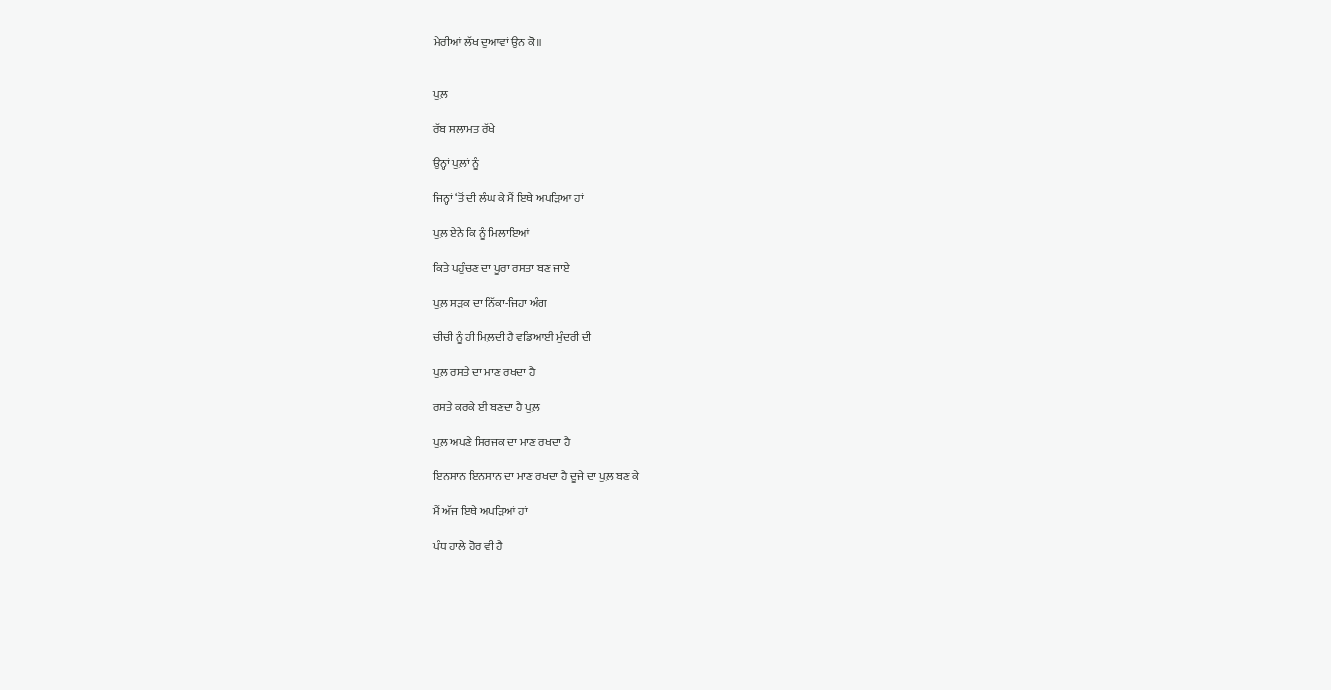ਮੇਰੀਆਂ ਲੱਖ ਦੁਆਵਾਂ ਉਨ ਕੋ॥


ਪੁਲ਼

ਰੱਬ ਸਲਾਮਤ ਰੱਖੇ

ਉਨ੍ਹਾਂ ਪੁਲ਼ਾਂ ਨੂੰ

ਜਿਨ੍ਹਾਂ ‘ਤੋਂ ਦੀ ਲੰਘ ਕੇ ਮੈਂ ਇਥੇ ਅਪੜਿਆ ਹਾਂ

ਪੁਲ਼ ਏਨੇ ਕਿ ਨੂੰ ਮਿਲਾਇਆਂ

ਕਿਤੇ ਪਹੁੰਚਣ ਦਾ ਪੂਰਾ ਰਸਤਾ ਬਣ ਜਾਏ

ਪੁਲ਼ ਸੜਕ ਦਾ ਨਿੱਕਾ-ਜਿਹਾ ਅੰਗ

ਚੀਚੀ ਨੂੰ ਹੀ ਮਿਲ਼ਦੀ ਹੈ ਵਡਿਆਈ ਮੁੰਦਰੀ ਦੀ

ਪੁਲ਼ ਰਸਤੇ ਦਾ ਮਾਣ ਰਖਦਾ ਹੈ

ਰਸਤੇ ਕਰਕੇ ਈ ਬਣਦਾ ਹੈ ਪੁਲ਼

ਪੁਲ਼ ਅਪਣੇ ਸਿਰਜਕ ਦਾ ਮਾਣ ਰਖਦਾ ਹੈ

ਇਨਸਾਨ ਇਨਸਾਨ ਦਾ ਮਾਣ ਰਖਦਾ ਹੈ ਦੂਜੇ ਦਾ ਪੁਲ਼ ਬਣ ਕੇ

ਮੈਂ ਅੱਜ ਇਥੇ ਅਪੜਿਆਂ ਹਾਂ

ਪੰਧ ਹਾਲੇ ਹੋਰ ਵੀ ਹੈ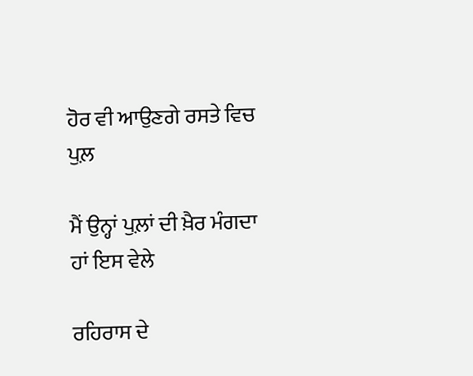ਹੋਰ ਵੀ ਆਉਣਗੇ ਰਸਤੇ ਵਿਚ ਪੁਲ਼

ਮੈਂ ਉਨ੍ਹਾਂ ਪੁਲ਼ਾਂ ਦੀ ਖ਼ੈਰ ਮੰਗਦਾ ਹਾਂ ਇਸ ਵੇਲੇ

ਰਹਿਰਾਸ ਦੇ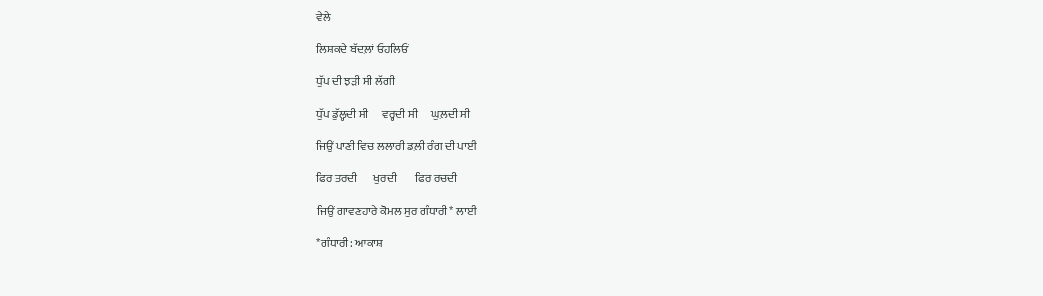ਵੇਲੇ

ਲਿਸ਼ਕਦੇ ਬੱਦਲ਼ਾਂ ਓਹਲਿਓਂ

ਧੁੱਪ ਦੀ ਝੜੀ ਸੀ ਲੱਗੀ

ਧੁੱਪ ਡੁੱਲ੍ਹਦੀ ਸੀ      ਵਰ੍ਹਦੀ ਸੀ      ਘੁਲ਼ਦੀ ਸੀ

ਜਿਉਂ ਪਾਣੀ ਵਿਚ ਲਲਾਰੀ ਡਲ਼ੀ ਰੰਗ ਦੀ ਪਾਈ

ਫਿਰ ਤਰਦੀ       ਖੁਰਦੀ        ਫਿਰ ਰਚਦੀ

ਜਿਉਂ ਗਾਵਣਹਾਰੇ ਕੋਮਲ ਸੁਰ ਗੰਧਾਰੀ* ਲਾਈ

*ਗੰਧਾਰੀ: ਆਕਾਸ਼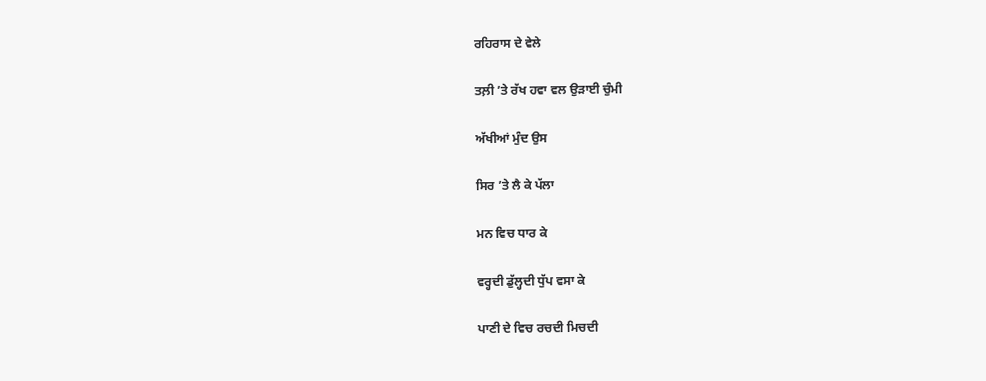ਰਹਿਰਾਸ ਦੇ ਵੇਲੇ

ਤਲ਼ੀ ’ਤੇ ਰੱਖ ਹਵਾ ਵਲ ਉੜਾਈ ਚੁੰਮੀ

ਅੱਖੀਆਂ ਮੁੰਦ ਉਸ

ਸਿਰ ’ਤੇ ਲੈ ਕੇ ਪੱਲਾ

ਮਨ ਵਿਚ ਧਾਰ ਕੇ

ਵਰ੍ਹਦੀ ਡੁੱਲ੍ਹਦੀ ਧੁੱਪ ਵਸਾ ਕੇ

ਪਾਣੀ ਦੇ ਵਿਚ ਰਚਦੀ ਮਿਚਦੀ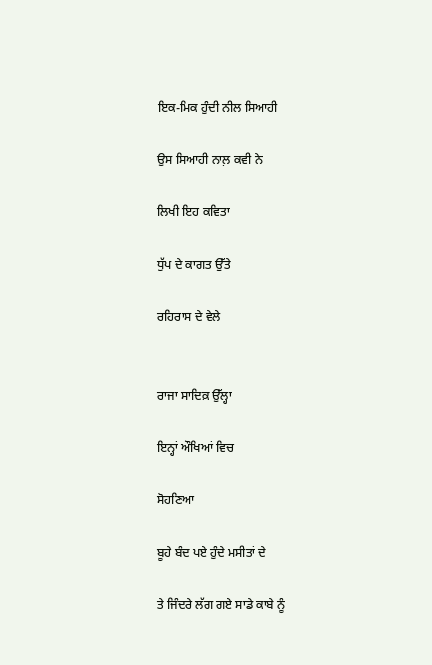ਇਕ-ਮਿਕ ਹੁੰਦੀ ਨੀਲ ਸਿਆਹੀ

ਉਸ ਸਿਆਹੀ ਨਾਲ਼ ਕਵੀ ਨੇ

ਲਿਖੀ ਇਹ ਕਵਿਤਾ

ਧੁੱਪ ਦੇ ਕਾਗਤ ਉੱਤੇ

ਰਹਿਰਾਸ ਦੇ ਵੇਲੇ


ਰਾਜਾ ਸਾਦਿਕ਼ ਉੱਲ੍ਹਾ

ਇਨ੍ਹਾਂ ਔਖਿਆਂ ਵਿਚ

ਸੋਹਣਿਆ

ਬੂਹੇ ਬੰਦ ਪਏ ਹੁੰਦੇ ਮਸੀਤਾਂ ਦੇ

ਤੇ ਜਿੰਦਰੇ ਲੱਗ ਗਏ ਸਾਡੇ ਕਾਬੇ ਨੂੰ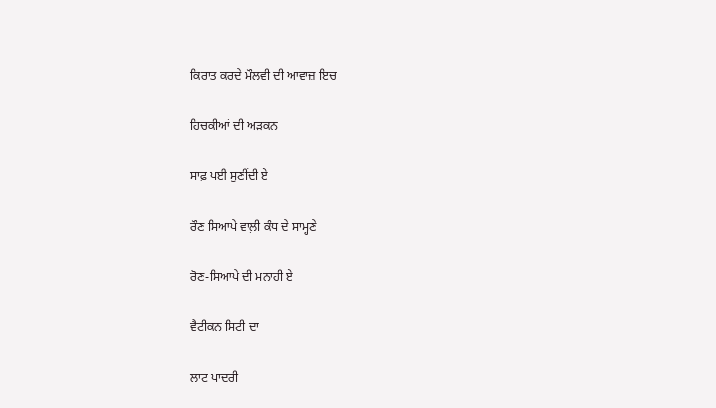ਕਿਰਾਤ ਕਰਦੇ ਮੌਲਵੀ ਦੀ ਆਵਾਜ਼ ਇਚ

ਹਿਚਕੀਆਂ ਦੀ ਅੜਕਨ

ਸਾਫ਼ ਪਈ ਸੁਣੀਂਦੀ ਏ

ਰੌਣ ਸਿਆਪੇ ਵਾਲ਼ੀ ਕੰਧ ਦੇ ਸਾਮ੍ਹਣੇ

ਰੋਣ-ਸਿਆਪੇ ਦੀ ਮਨਾਹੀ ਏ

ਵੈਟੀਕਨ ਸਿਟੀ ਦਾ

ਲਾਟ ਪਾਦਰੀ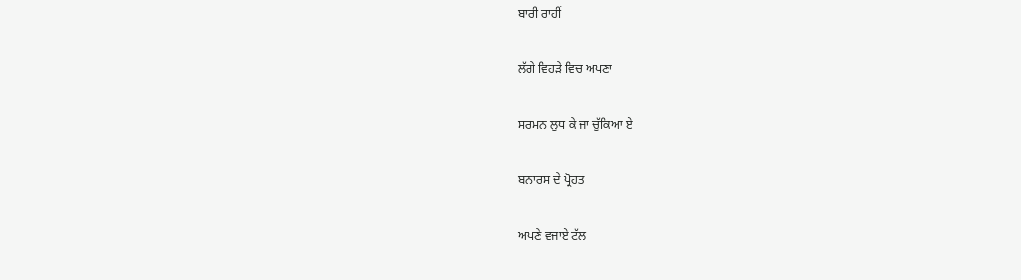ਬਾਰੀ ਰਾਹੀਂ

ਲੱਗੇ ਵਿਹੜੇ ਵਿਚ ਅਪਣਾ

ਸਰਮਨ ਲੁਧ ਕੇ ਜਾ ਚੁੱਕਿਆ ਏ

ਬਨਾਰਸ ਦੇ ਪ੍ਰੋਹਤ

ਅਪਣੇ ਵਜਾਏ ਟੱਲ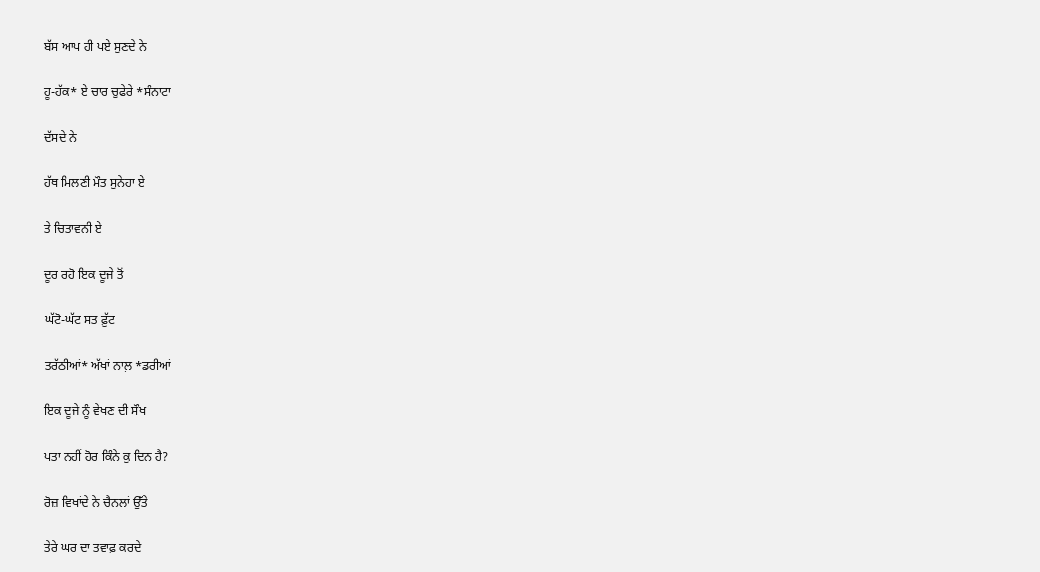ਬੱਸ ਆਪ ਹੀ ਪਏ ਸੁਣਦੇ ਨੇ

ਹੂ-ਹੱਕ* ਏ ਚਾਰ ਚੁਫੇਰੇ *ਸੰਨਾਟਾ

ਦੱਸਦੇ ਨੇ

ਹੱਥ ਮਿਲਣੀ ਮੌਤ ਸੁਨੇਹਾ ਏ

ਤੇ ਚਿਤਾਵਨੀ ਏ

ਦੂਰ ਰਹੋ ਇਕ ਦੂਜੇ ਤੋਂ

ਘੱਟੋ-ਘੱਟ ਸਤ ਫ਼ੁੱਟ

ਤਰੱਠੀਆਂ* ਅੱਖਾਂ ਨਾਲ਼ *ਡਰੀਆਂ

ਇਕ ਦੂਜੇ ਨੂੰ ਵੇਖਣ ਦੀ ਸੌਖ

ਪਤਾ ਨਹੀਂ ਹੋਰ ਕਿੰਨੇ ਕੁ ਦਿਨ ਹੈ?

ਰੋਜ਼ ਵਿਖਾਂਦੇ ਨੇ ਚੈਨਲਾਂ ਉੱਤੇ

ਤੇਰੇ ਘਰ ਦਾ ਤਵਾਫ਼ ਕਰਦੇ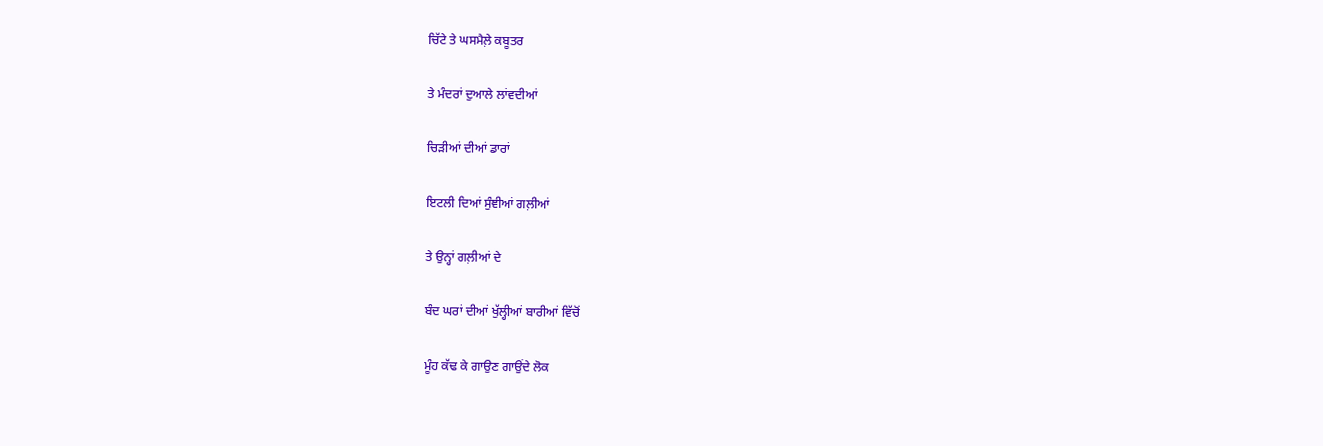ਚਿੱਟੇ ਤੇ ਘਸਮੈਲ਼ੇ ਕਬੂਤਰ

ਤੇ ਮੰਦਰਾਂ ਦੁਆਲੇ ਲਾਂਵਦੀਆਂ

ਚਿੜੀਆਂ ਦੀਆਂ ਡਾਰਾਂ

ਇਟਲੀ ਦਿਆਂ ਸੁੰਞੀਆਂ ਗਲ਼ੀਆਂ

ਤੇ ਉਨ੍ਹਾਂ ਗਲ਼ੀਆਂ ਦੇ

ਬੰਦ ਘਰਾਂ ਦੀਆਂ ਖੁੱਲ੍ਹੀਆਂ ਬਾਰੀਆਂ ਵਿੱਚੋਂ

ਮੂੰਹ ਕੱਢ ਕੇ ਗਾਉਣ ਗਾਉਂਦੇ ਲੋਕ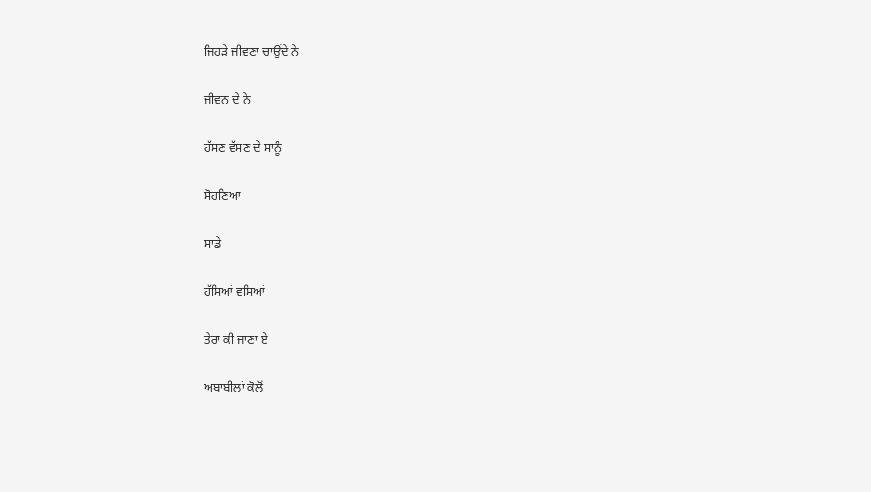ਜਿਹੜੇ ਜੀਵਣਾ ਚਾਉਂਦੇ ਨੇ

ਜੀਵਨ ਦੇ ਨੇ

ਹੱਸਣ ਵੱਸਣ ਦੇ ਸਾਨੂੰ

ਸੋਹਣਿਆ

ਸਾਡੇ

ਹੱਸਿਆਂ ਵਸਿਆਂ

ਤੇਰਾ ਕੀ ਜਾਣਾ ਏ

ਅਬਾਬੀਲਾਂ ਕੋਲੋਂ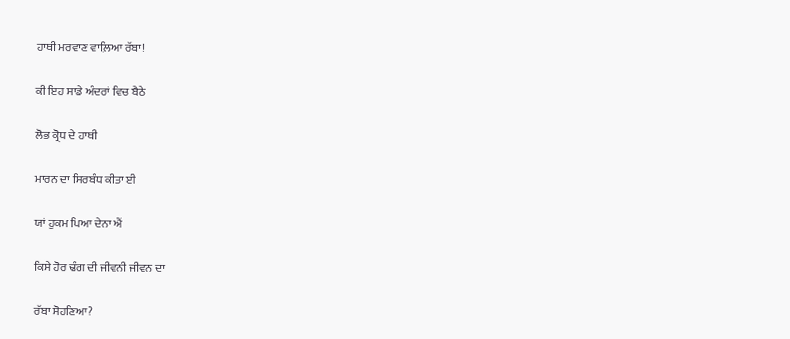ਹਾਥੀ ਮਰਵਾਣ ਵਾਲ਼ਿਆ ਰੱਬਾ!

ਕੀ ਇਹ ਸਾਡੇ ਅੰਦਰਾਂ ਵਿਚ ਬੈਠੇ

ਲੋਭ ਕ੍ਰੋਧ ਦੇ ਹਾਥੀ

ਮਾਰਨ ਦਾ ਸਿਰਬੰਧ ਕੀਤਾ ਈ

ਯਾਂ ਹੁਕਮ ਪਿਆ ਦੇਨਾ ਐਂ

ਕਿਸੇ ਹੋਰ ਢੰਗ ਦੀ ਜੀਵਨੀ ਜੀਵਨ ਦਾ

ਰੱਬਾ ਸੋਹਣਿਆ?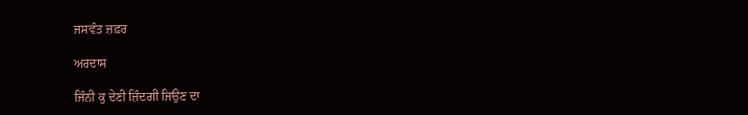ਜਸਵੰਤ ਜ਼ਫ਼ਰ

ਅਰਦਾਸ

ਜਿੰਨੀ ਕੁ ਦੇਣੀ ਜ਼ਿੰਦਗੀ ਜਿਉਣ ਦਾ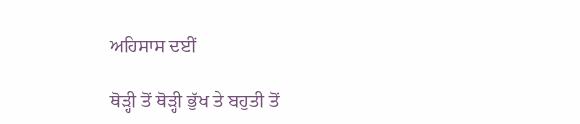ਅਹਿਸਾਸ ਦਈਂ

ਥੋੜ੍ਹੀ ਤੋਂ ਥੋੜ੍ਹੀ ਭੁੱਖ ਤੇ ਬਹੁਤੀ ਤੋਂ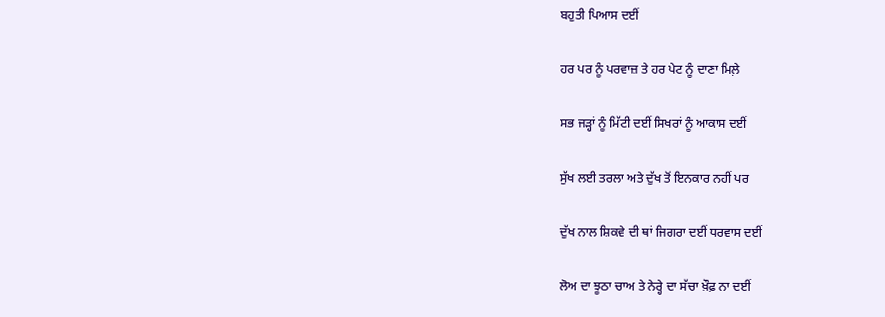ਬਹੁਤੀ ਪਿਆਸ ਦਈਂ

ਹਰ ਪਰ ਨੂੰ ਪਰਵਾਜ਼ ਤੇ ਹਰ ਪੇਟ ਨੂੰ ਦਾਣਾ ਮਿਲ਼ੇ

ਸਭ ਜੜ੍ਹਾਂ ਨੂੰ ਮਿੱਟੀ ਦਈਂ ਸਿਖਰਾਂ ਨੂੰ ਆਕਾਸ ਦਈਂ

ਸੁੱਖ ਲਈ ਤਰਲਾ ਅਤੇ ਦੁੱਖ ਤੋਂ ਇਨਕਾਰ ਨਹੀਂ ਪਰ

ਦੁੱਖ ਨਾਲ ਸ਼ਿਕਵੇ ਦੀ ਥਾਂ ਜਿਗਰਾ ਦਈਂ ਧਰਵਾਸ ਦਈਂ

ਲੋਅ ਦਾ ਝੂਠਾ ਚਾਅ ਤੇ ਨੇਰ੍ਹੇ ਦਾ ਸੱਚਾ ਖ਼ੌਫ਼ ਨਾ ਦਈਂ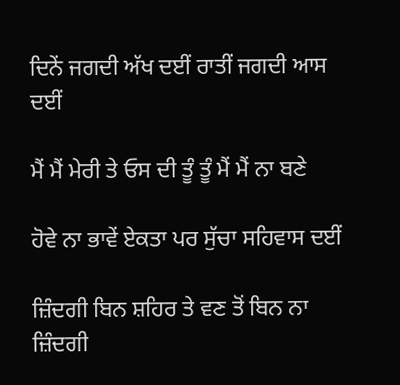ਦਿਨੇਂ ਜਗਦੀ ਅੱਖ ਦਈਂ ਰਾਤੀਂ ਜਗਦੀ ਆਸ ਦਈਂ

ਮੈਂ ਮੈਂ ਮੇਰੀ ਤੇ ਓਸ ਦੀ ਤੂੰ ਤੂੰ ਮੈਂ ਮੈਂ ਨਾ ਬਣੇ

ਹੋਵੇ ਨਾ ਭਾਵੇਂ ਏਕਤਾ ਪਰ ਸੁੱਚਾ ਸਹਿਵਾਸ ਦਈਂ

ਜ਼ਿੰਦਗੀ ਬਿਨ ਸ਼ਹਿਰ ਤੇ ਵਣ ਤੋਂ ਬਿਨ ਨਾ ਜ਼ਿੰਦਗੀ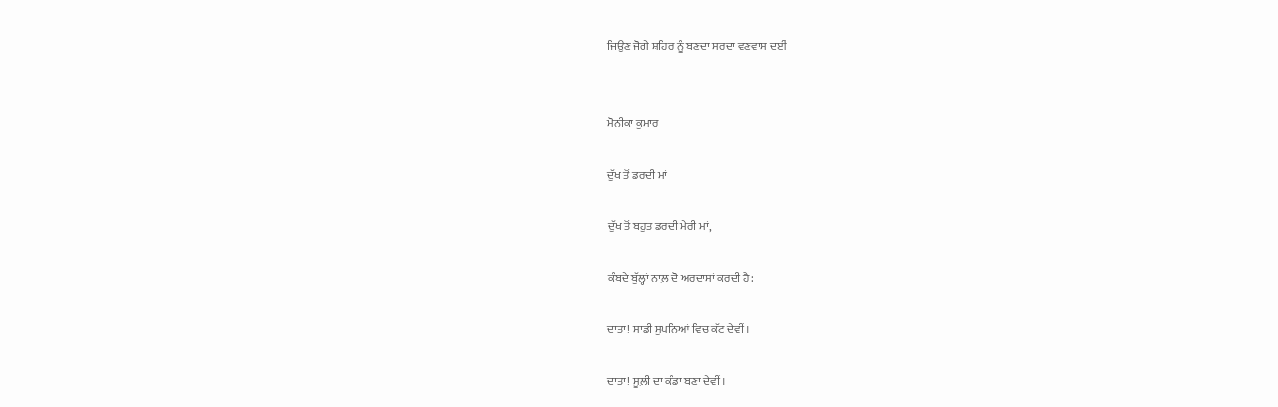ਜਿਉਣ ਜੋਗੇ ਸ਼ਹਿਰ ਨੂੰ ਬਣਦਾ ਸਰਦਾ ਵਣਵਾਸ ਦਈਂ


ਮੋਨੀਕਾ ਕੁਮਾਰ

ਦੁੱਖ ਤੋਂ ਡਰਦੀ ਮਾਂ

ਦੁੱਖ ਤੋਂ ਬਹੁਤ ਡਰਦੀ ਮੇਰੀ ਮਾਂ,

ਕੰਬਦੇ ਬੁੱਲ੍ਹਾਂ ਨਾਲ਼ ਦੋ ਅਰਦਾਸਾਂ ਕਰਦੀ ਹੈ:

ਦਾਤਾ! ਸਾਡੀ ਸੁਪਨਿਆਂ ਵਿਚ ਕੱਟ ਦੇਵੀਂ।

ਦਾਤਾ! ਸੂਲ਼ੀ ਦਾ ਕੰਡਾ ਬਣਾ ਦੇਵੀਂ।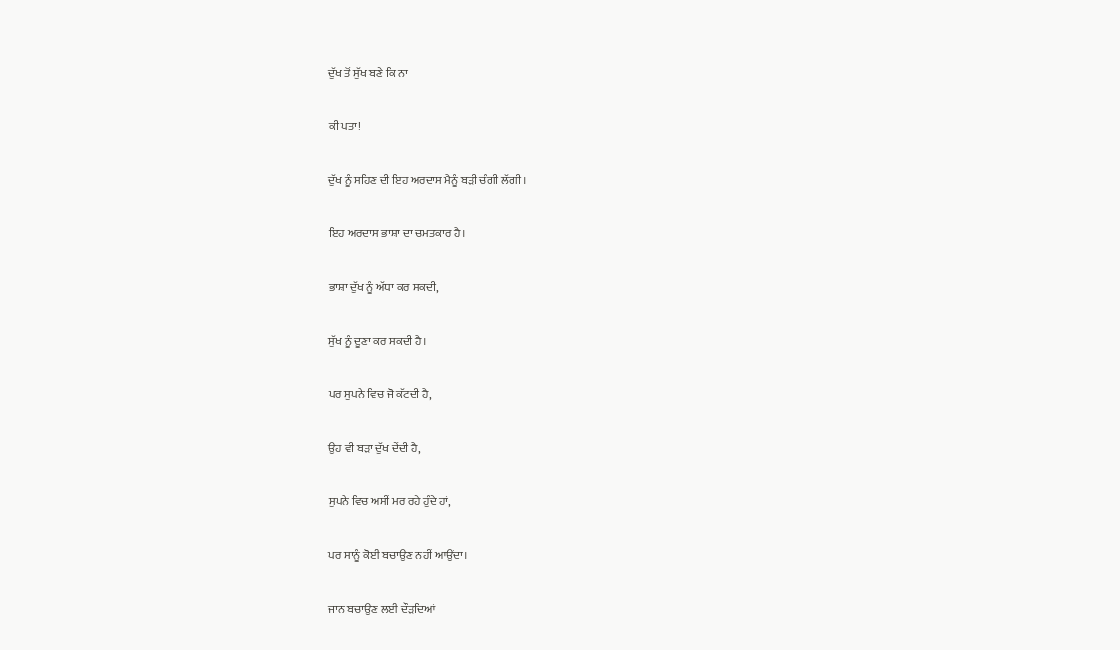ਦੁੱਖ ਤੋਂ ਸੁੱਖ ਬਣੇ ਕਿ ਨਾ

ਕੀ ਪਤਾ!

ਦੁੱਖ ਨੂੰ ਸਹਿਣ ਦੀ ਇਹ ਅਰਦਾਸ ਮੈਨੂੰ ਬੜੀ ਚੰਗੀ ਲੱਗੀ।

ਇਹ ਅਰਦਾਸ ਭਾਸ਼ਾ ਦਾ ਚਮਤਕਾਰ ਹੈ।

ਭਾਸ਼ਾ ਦੁੱਖ ਨੂੰ ਅੱਧਾ ਕਰ ਸਕਦੀ,

ਸੁੱਖ ਨੂੰ ਦੂਣਾ ਕਰ ਸਕਦੀ ਹੈ।

ਪਰ ਸੁਪਨੇ ਵਿਚ ਜੋ ਕੱਟਦੀ ਹੈ,

ਉਹ ਵੀ ਬੜਾ ਦੁੱਖ ਦੇਂਦੀ ਹੈ,

ਸੁਪਨੇ ਵਿਚ ਅਸੀਂ ਮਰ ਰਹੇ ਹੁੰਦੇ ਹਾਂ,

ਪਰ ਸਾਨੂੰ ਕੋਈ ਬਚਾਉਣ ਨਹੀਂ ਆਉਂਦਾ।

ਜਾਨ ਬਚਾਉਣ ਲਈ ਦੌੜਦਿਆਂ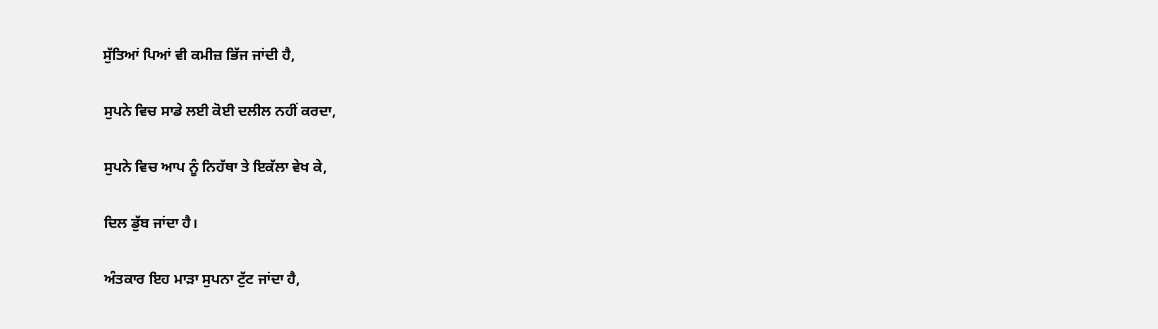ਸੁੱਤਿਆਂ ਪਿਆਂ ਵੀ ਕਮੀਜ਼ ਭਿੱਜ ਜਾਂਦੀ ਹੈ,

ਸੁਪਨੇ ਵਿਚ ਸਾਡੇ ਲਈ ਕੋਈ ਦਲੀਲ ਨਹੀਂ ਕਰਦਾ,

ਸੁਪਨੇ ਵਿਚ ਆਪ ਨੂੰ ਨਿਹੱਥਾ ਤੇ ਇਕੱਲਾ ਵੇਖ ਕੇ,

ਦਿਲ ਡੁੱਬ ਜਾਂਦਾ ਹੈ।

ਅੰਤਕਾਰ ਇਹ ਮਾੜਾ ਸੁਪਨਾ ਟੁੱਟ ਜਾਂਦਾ ਹੈ,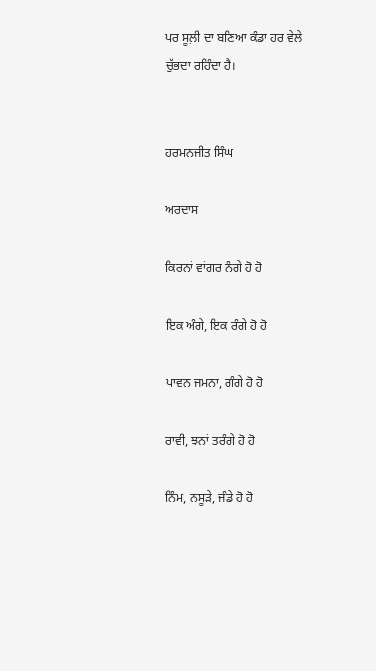ਪਰ ਸੂਲ਼ੀ ਦਾ ਬਣਿਆ ਕੰਡਾ ਹਰ ਵੇਲੇ ਚੁੱਭਦਾ ਰਹਿੰਦਾ ਹੈ।


ਹਰਮਨਜੀਤ ਸਿੰਘ

ਅਰਦਾਸ

ਕਿਰਨਾਂ ਵਾਂਗਰ ਨੰਗੇ ਹੋ ਹੋ

ਇਕ ਅੰਗੇ, ਇਕ ਰੰਗੇ ਹੋ ਹੋ

ਪਾਵਨ ਜਮਨਾ, ਗੰਗੇ ਹੋ ਹੋ

ਰਾਵੀ, ਝਨਾਂ ਤਰੰਗੇ ਹੋ ਹੋ

ਨਿੰਮ, ਨਸੂੜੇ, ਜੰਡੇ ਹੋ ਹੋ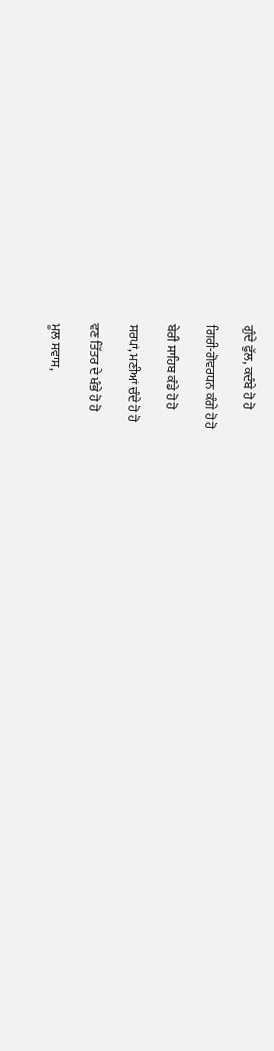ਗੁੰਦੇ ਫੁੱਲ, ਕਦੰਬੇ ਹੋ ਹੋ

ਗਿਰੀ-ਗੋਵਰਧਨ ਕੰਗੇ ਹੋ ਹੋ

ਬੇਰੀ ਸਾਹਿਬ ਕੰਡੇ ਹੋ ਹੋ

ਸਰਪਾਂ, ਮਣੀਆਂ ਚੰਦੇ ਹੋ ਹੋ

ਵਣ ਤਿੱਤਰ ਦੇ ਖੰਭੇ ਹੋ ਹੋ

ਮੂਲ ਸਵਾਸ,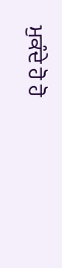ਮੁਕੰਦੇ ਹੋ ਹੋ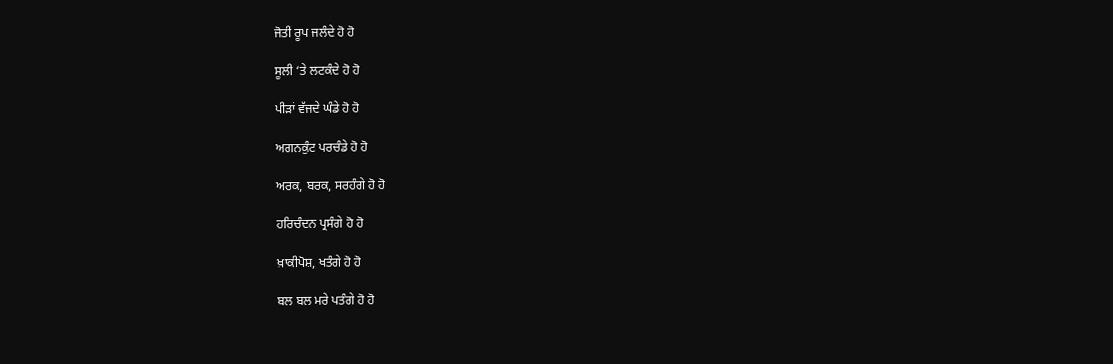ਜੋਤੀ ਰੂਪ ਜਲੰਦੇ ਹੋ ਹੋ

ਸੂਲੀ ‘ਤੇ ਲਟਕੰਦੇ ਹੋ ਹੋ

ਪੀੜਾਂ ਵੱਜਦੇ ਘੰਡੇ ਹੋ ਹੋ

ਅਗਨਕੁੰਟ ਪਰਚੰਡੇ ਹੋ ਹੋ

ਅਰਕ, ਬਰਕ, ਸਰਹੰਗੇ ਹੋ ਹੋ

ਹਰਿਚੰਦਨ ਪ੍ਰਸੰਗੇ ਹੋ ਹੋ

ਖ਼ਾਕੀਪੋਸ਼, ਖਤੰਗੇ ਹੋ ਹੋ

ਬਲ ਬਲ ਮਰੇ ਪਤੰਗੇ ਹੋ ਹੋ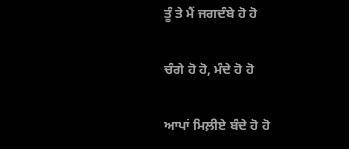ਤੂੰ ਤੇ ਮੈਂ ਜਗਦੰਬੇ ਹੋ ਹੋ

ਚੰਗੇ ਹੋ ਹੋ, ਮੰਦੇ ਹੋ ਹੋ

ਆਪਾਂ ਮਿਲ਼ੀਏ ਬੰਦੇ ਹੋ ਹੋ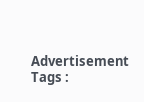Advertisement
Tags :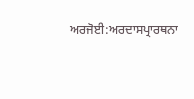ਅਰਜੋਈ:ਅਰਦਾਸਪ੍ਰਾਰਥਨਾ